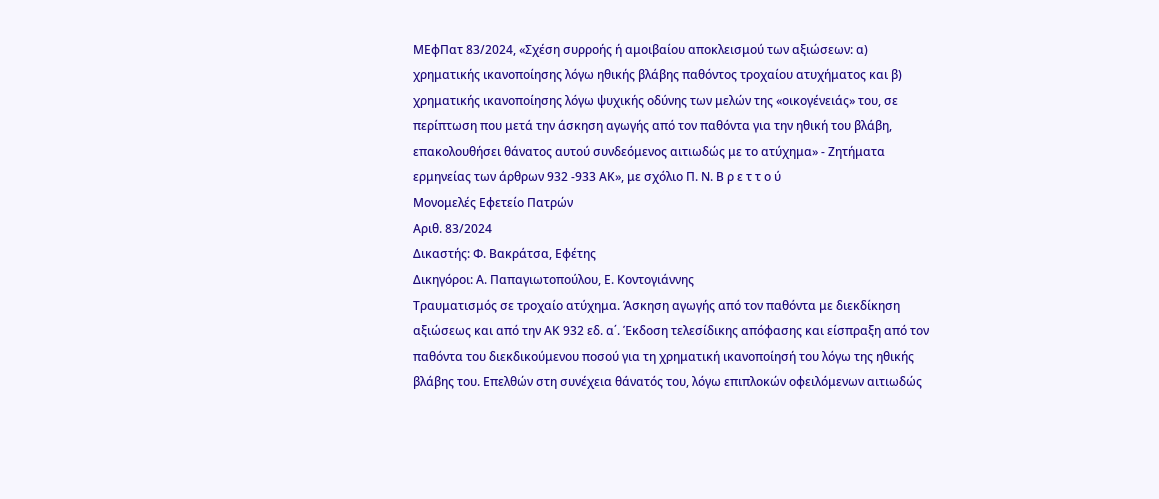ΜΕφΠατ 83/2024, «Σχέση συρροής ή αμοιβαίου αποκλεισμού των αξιώσεων: α) χρηματικής ικανοποίησης λόγω ηθικής βλάβης παθόντος τροχαίου ατυχήματος και β) χρηματικής ικανοποίησης λόγω ψυχικής οδύνης των μελών της «οικογένειάς» του, σε περίπτωση που μετά την άσκηση αγωγής από τον παθόντα για την ηθική του βλάβη, επακολουθήσει θάνατος αυτού συνδεόμενος αιτιωδώς με το ατύχημα» - Ζητήματα ερμηνείας των άρθρων 932 -933 ΑΚ», με σχόλιο Π. Ν. Β ρ ε τ τ ο ύ
Μονομελές Εφετείο Πατρών
Αριθ. 83/2024
Δικαστής: Φ. Βακράτσα, Εφέτης
Δικηγόροι: Α. Παπαγιωτοπούλου, Ε. Κοντογιάννης
Τραυματισμός σε τροχαίο ατύχημα. Άσκηση αγωγής από τον παθόντα με διεκδίκηση αξιώσεως και από την ΑΚ 932 εδ. α΄. Έκδοση τελεσίδικης απόφασης και είσπραξη από τον παθόντα του διεκδικούμενου ποσού για τη χρηματική ικανοποίησή του λόγω της ηθικής βλάβης του. Επελθών στη συνέχεια θάνατός του, λόγω επιπλοκών οφειλόμενων αιτιωδώς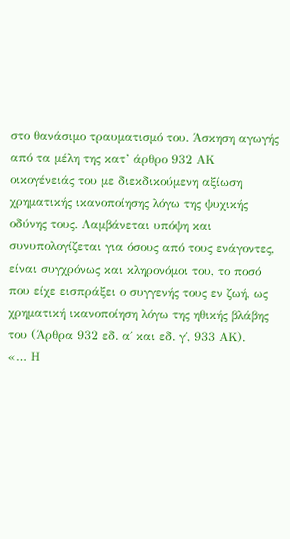στο θανάσιμο τραυματισμό του. Άσκηση αγωγής από τα μέλη της κατ’ άρθρο 932 ΑΚ οικογένειάς του με διεκδικούμενη αξίωση χρηματικής ικανοποίησης λόγω της ψυχικής οδύνης τους. Λαμβάνεται υπόψη και συνυπολογίζεται για όσους από τους ενάγοντες, είναι συγχρόνως και κληρονόμοι του, το ποσό που είχε εισπράξει ο συγγενής τους εν ζωή, ως χρηματική ικανοποίηση λόγω της ηθικής βλάβης του (Άρθρα 932 εδ. α΄ και εδ. γ΄, 933 ΑΚ).
«… Η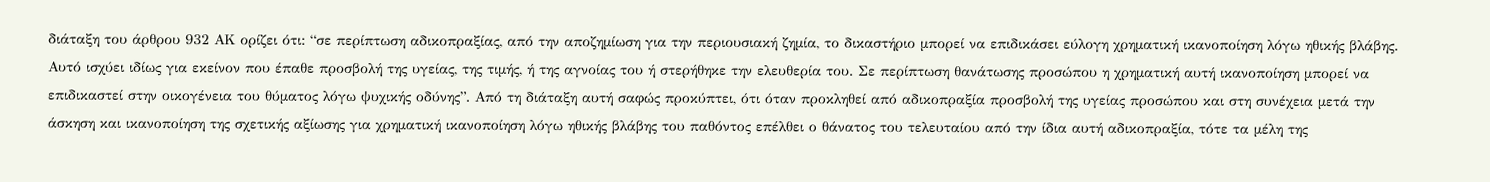διάταξη του άρθρου 932 ΑΚ ορίζει ότι: “σε περίπτωση αδικοπραξίας, από την αποζημίωση για την περιουσιακή ζημία, το δικαστήριο μπορεί να επιδικάσει εύλογη χρηματική ικανοποίηση λόγω ηθικής βλάβης. Αυτό ισχύει ιδίως για εκείνον που έπαθε προσβολή της υγείας, της τιμής, ή της αγνοίας του ή στερήθηκε την ελευθερία του. Σε περίπτωση θανάτωσης προσώπου η χρηματική αυτή ικανοποίηση μπορεί να επιδικαστεί στην οικογένεια του θύματος λόγω ψυχικής οδύνης”. Από τη διάταξη αυτή σαφώς προκύπτει, ότι όταν προκληθεί από αδικοπραξία προσβολή της υγείας προσώπου και στη συνέχεια μετά την άσκηση και ικανοποίηση της σχετικής αξίωσης για χρηματική ικανοποίηση λόγω ηθικής βλάβης του παθόντος επέλθει ο θάνατος του τελευταίου από την ίδια αυτή αδικοπραξία, τότε τα μέλη της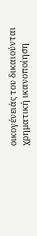οικογένειάς του δικαιούνται χρηματική ικανοποίηση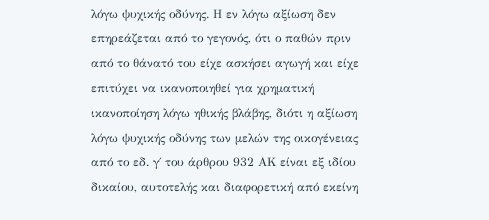λόγω ψυχικής οδύνης. Η εν λόγω αξίωση δεν επηρεάζεται από το γεγονός, ότι ο παθών πριν από το θάνατό του είχε ασκήσει αγωγή και είχε επιτύχει να ικανοποιηθεί για χρηματική ικανοποίηση λόγω ηθικής βλάβης, διότι η αξίωση λόγω ψυχικής οδύνης των μελών της οικογένειας από το εδ. γ΄ του άρθρου 932 ΑΚ είναι εξ ιδίου δικαίου, αυτοτελής και διαφορετική από εκείνη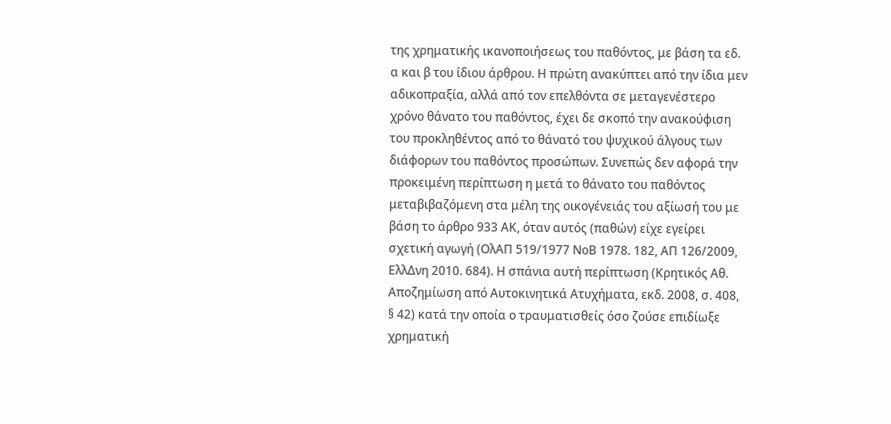της χρηματικής ικανοποιήσεως του παθόντος, με βάση τα εδ. α και β του ίδιου άρθρου. Η πρώτη ανακύπτει από την ίδια μεν αδικοπραξία, αλλά από τον επελθόντα σε μεταγενέστερο χρόνο θάνατο του παθόντος, έχει δε σκοπό την ανακούφιση του προκληθέντος από το θάνατό του ψυχικού άλγους των διάφορων του παθόντος προσώπων. Συνεπώς δεν αφορά την προκειμένη περίπτωση η μετά το θάνατο του παθόντος μεταβιβαζόμενη στα μέλη της οικογένειάς του αξίωσή του με βάση το άρθρο 933 ΑΚ, όταν αυτός (παθών) είχε εγείρει σχετική αγωγή (ΟλΑΠ 519/1977 ΝοΒ 1978. 182, ΑΠ 126/2009, ΕλλΔνη 2010. 684). Η σπάνια αυτή περίπτωση (Κρητικός Αθ. Αποζημίωση από Αυτοκινητικά Ατυχήματα, εκδ. 2008, σ. 408, § 42) κατά την οποία ο τραυματισθείς όσο ζούσε επιδίωξε χρηματική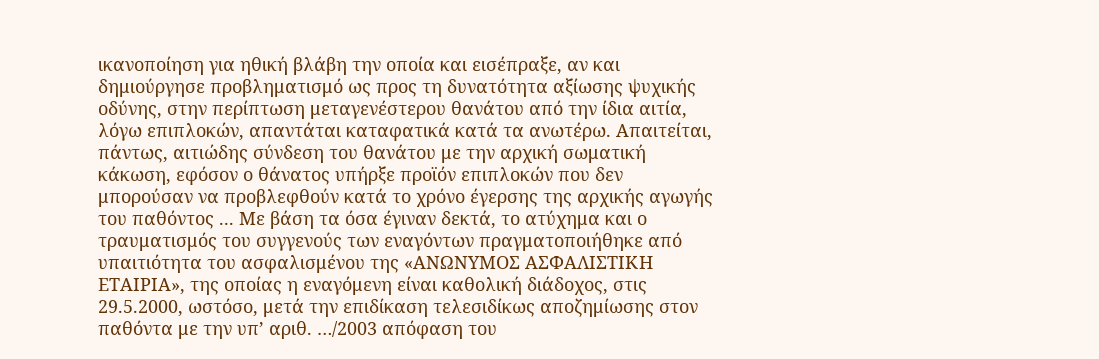ικανοποίηση για ηθική βλάβη την οποία και εισέπραξε, αν και δημιούργησε προβληματισμό ως προς τη δυνατότητα αξίωσης ψυχικής οδύνης, στην περίπτωση μεταγενέστερου θανάτου από την ίδια αιτία, λόγω επιπλοκών, απαντάται καταφατικά κατά τα ανωτέρω. Απαιτείται, πάντως, αιτιώδης σύνδεση του θανάτου με την αρχική σωματική κάκωση, εφόσον ο θάνατος υπήρξε προϊόν επιπλοκών που δεν μπορούσαν να προβλεφθούν κατά το χρόνο έγερσης της αρχικής αγωγής του παθόντος ... Με βάση τα όσα έγιναν δεκτά, το ατύχημα και ο τραυματισμός του συγγενούς των εναγόντων πραγματοποιήθηκε από υπαιτιότητα του ασφαλισμένου της «ΑΝΩΝΥΜΟΣ ΑΣΦΑΛΙΣΤΙΚΗ ΕΤΑΙΡΙΑ», της οποίας η εναγόμενη είναι καθολική διάδοχος, στις 29.5.2000, ωστόσο, μετά την επιδίκαση τελεσιδίκως αποζημίωσης στον παθόντα με την υπ’ αριθ. …/2003 απόφαση του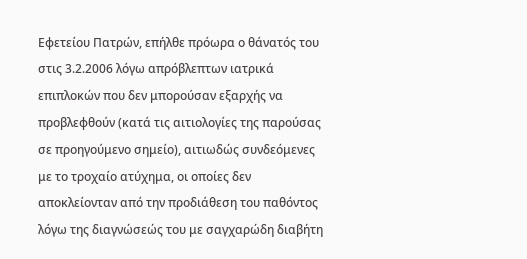Εφετείου Πατρών, επήλθε πρόωρα ο θάνατός του στις 3.2.2006 λόγω απρόβλεπτων ιατρικά επιπλοκών που δεν μπορούσαν εξαρχής να προβλεφθούν (κατά τις αιτιολογίες της παρούσας σε προηγούμενο σημείο), αιτιωδώς συνδεόμενες με το τροχαίο ατύχημα, οι οποίες δεν αποκλείονταν από την προδιάθεση του παθόντος λόγω της διαγνώσεώς του με σαγχαρώδη διαβήτη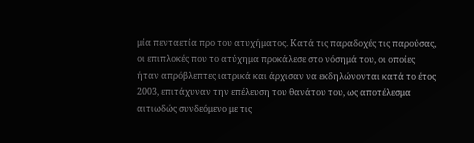μία πενταετία προ του ατυχήματος. Κατά τις παραδοχές τις παρούσας, οι επιπλοκές που το ατύχημα προκάλεσε στο νόσημά του, οι οποίες ήταν απρόβλεπτες ιατρικά και άρχισαν να εκδηλώνονται κατά το έτος 2003, επιτάχυναν την επέλευση του θανάτου του, ως αποτέλεσμα αιτιωδώς συνδεόμενο με τις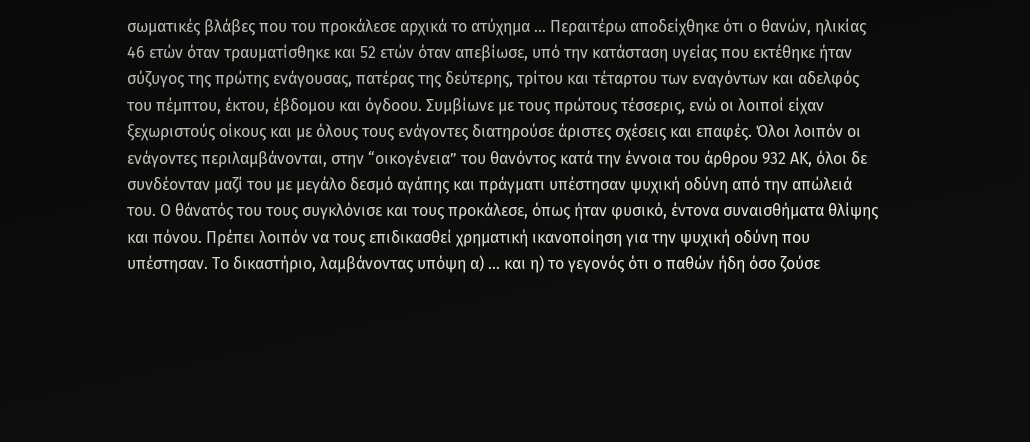σωματικές βλάβες που του προκάλεσε αρχικά το ατύχημα … Περαιτέρω αποδείχθηκε ότι ο θανών, ηλικίας 46 ετών όταν τραυματίσθηκε και 52 ετών όταν απεβίωσε, υπό την κατάσταση υγείας που εκτέθηκε ήταν σύζυγος της πρώτης ενάγουσας, πατέρας της δεύτερης, τρίτου και τέταρτου των εναγόντων και αδελφός του πέμπτου, έκτου, έβδομου και όγδοου. Συμβίωνε με τους πρώτους τέσσερις, ενώ οι λοιποί είχαν ξεχωριστούς οίκους και με όλους τους ενάγοντες διατηρούσε άριστες σχέσεις και επαφές. Όλοι λοιπόν οι ενάγοντες περιλαμβάνονται, στην “οικογένεια” του θανόντος κατά την έννοια του άρθρου 932 ΑΚ, όλοι δε συνδέονταν μαζί του με μεγάλο δεσμό αγάπης και πράγματι υπέστησαν ψυχική οδύνη από την απώλειά του. Ο θάνατός του τους συγκλόνισε και τους προκάλεσε, όπως ήταν φυσικό, έντονα συναισθήματα θλίψης και πόνου. Πρέπει λοιπόν να τους επιδικασθεί χρηματική ικανοποίηση για την ψυχική οδύνη που υπέστησαν. Το δικαστήριο, λαμβάνοντας υπόψη α) … και η) το γεγονός ότι ο παθών ήδη όσο ζούσε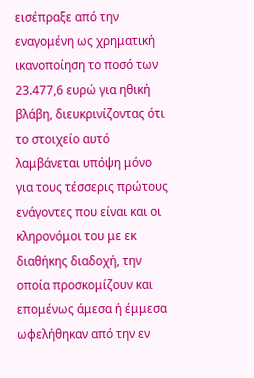εισέπραξε από την εναγομένη ως χρηματική ικανοποίηση το ποσό των 23.477,6 ευρώ για ηθική βλάβη, διευκρινίζοντας ότι το στοιχείο αυτό λαμβάνεται υπόψη μόνο για τους τέσσερις πρώτους ενάγοντες που είναι και οι κληρονόμοι του με εκ διαθήκης διαδοχή, την οποία προσκομίζουν και επομένως άμεσα ή έμμεσα ωφελήθηκαν από την εν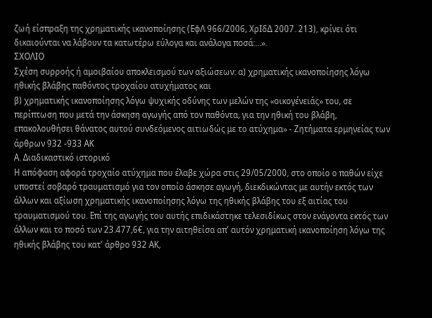ζωή είσπραξη της χρηματικής ικανοποίησης (ΕφΛ 966/2006, ΧρΙδΔ 2007. 213), κρίνει ότι δικαιούνται να λάβουν τα κατωτέρω εύλογα και ανάλογα ποσά:…».
ΣΧΟΛΙΟ
Σχέση συρροής ή αμοιβαίου αποκλεισμού των αξιώσεων: α) χρηματικής ικανοποίησης λόγω ηθικής βλάβης παθόντος τροχαίου ατυχήματος και
β) χρηματικής ικανοποίησης λόγω ψυχικής οδύνης των μελών της «οικογένειάς» του, σε περίπτωση που μετά την άσκηση αγωγής από τον παθόντα, για την ηθική του βλάβη, επακολουθήσει θάνατος αυτού συνδεόμενος αιτιωδώς με το ατύχημα» - Ζητήματα ερμηνείας των άρθρων 932 -933 ΑΚ
Α. Διαδικαστικό ιστορικό
Η απόφαση αφορά τροχαίο ατύχημα που έλαβε χώρα στις 29/05/2000, στο οποίο ο παθών είχε υποστεί σοβαρό τραυματισμό για τον οποίο άσκησε αγωγή, διεκδικώντας με αυτήν εκτός των άλλων και αξίωση χρηματικής ικανοποίησης λόγω της ηθικής βλάβης του εξ αιτίας του τραυματισμού του. Επί της αγωγής του αυτής επιδικάστηκε τελεσιδίκως στον ενάγοντα εκτός των άλλων και το ποσό των 23.477,6€, για την αιτηθείσα απ’ αυτόν χρηματική ικανοποίηση λόγω της ηθικής βλάβης του κατ’ άρθρο 932 ΑΚ,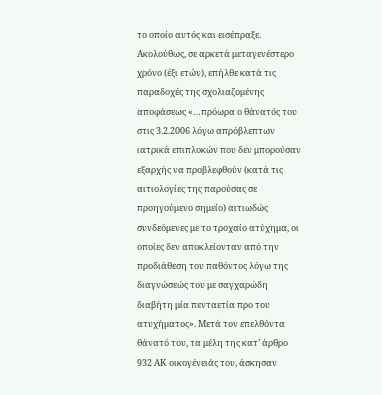το οποίο αυτός και εισέπραξε. Ακολούθως, σε αρκετά μεταγενέστερο χρόνο (έξι ετών), επήλθε κατά τις παραδοχές της σχολιαζομένης αποφάσεως «…πρόωρα ο θάνατός του στις 3.2.2006 λόγω απρόβλεπτων ιατρικά επιπλοκών που δεν μπορούσαν εξαρχής να προβλεφθούν (κατά τις αιτιολογίες της παρούσας σε προηγούμενο σημείο) αιτιωδώς συνδεόμενες με το τροχαίο ατύχημα, οι οποίες δεν αποκλείονταν από την προδιάθεση του παθόντος λόγω της διαγνώσεώς του με σαγχαρώδη διαβήτη μία πενταετία προ του ατυχήματος». Μετά τον επελθόντα θάνατό του, τα μέλη της κατ’ άρθρο 932 ΑΚ οικογένειάς του, άσκησαν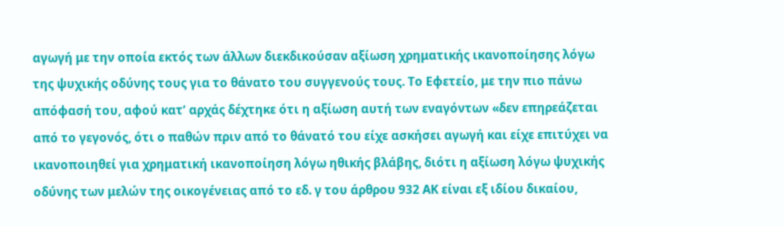αγωγή με την οποία εκτός των άλλων διεκδικούσαν αξίωση χρηματικής ικανοποίησης λόγω της ψυχικής οδύνης τους για το θάνατο του συγγενούς τους. Το Εφετείο, με την πιο πάνω απόφασή του, αφού κατ’ αρχάς δέχτηκε ότι η αξίωση αυτή των εναγόντων «δεν επηρεάζεται από το γεγονός, ότι ο παθών πριν από το θάνατό του είχε ασκήσει αγωγή και είχε επιτύχει να ικανοποιηθεί για χρηματική ικανοποίηση λόγω ηθικής βλάβης, διότι η αξίωση λόγω ψυχικής οδύνης των μελών της οικογένειας από το εδ. γ του άρθρου 932 ΑΚ είναι εξ ιδίου δικαίου,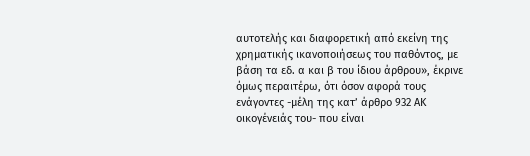αυτοτελής και διαφορετική από εκείνη της χρηματικής ικανοποιήσεως του παθόντος, με βάση τα εδ. α και β του ίδιου άρθρου», έκρινε όμως περαιτέρω, ότι όσον αφορά τους ενάγοντες -μέλη της κατ’ άρθρο 932 ΑΚ οικογένειάς του- που είναι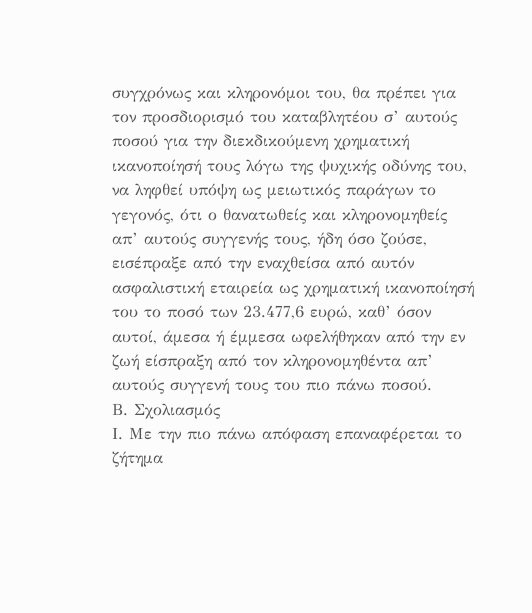συγχρόνως και κληρονόμοι του, θα πρέπει για τον προσδιορισμό του καταβλητέου σ’ αυτούς ποσού για την διεκδικούμενη χρηματική ικανοποίησή τους λόγω της ψυχικής οδύνης του, να ληφθεί υπόψη ως μειωτικός παράγων το γεγονός, ότι ο θανατωθείς και κληρονομηθείς απ’ αυτούς συγγενής τους, ήδη όσο ζούσε, εισέπραξε από την εναχθείσα από αυτόν ασφαλιστική εταιρεία ως χρηματική ικανοποίησή του το ποσό των 23.477,6 ευρώ, καθ’ όσον αυτοί, άμεσα ή έμμεσα ωφελήθηκαν από την εν ζωή είσπραξη από τον κληρονομηθέντα απ’ αυτούς συγγενή τους του πιο πάνω ποσού.
Β. Σχολιασμός
Ι. Με την πιο πάνω απόφαση επαναφέρεται το ζήτημα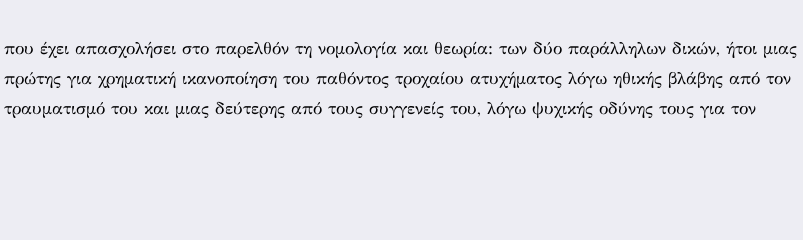που έχει απασχολήσει στο παρελθόν τη νομολογία και θεωρία: των δύο παράλληλων δικών, ήτοι μιας πρώτης για χρηματική ικανοποίηση του παθόντος τροχαίου ατυχήματος λόγω ηθικής βλάβης από τον τραυματισμό του και μιας δεύτερης από τους συγγενείς του, λόγω ψυχικής οδύνης τους για τον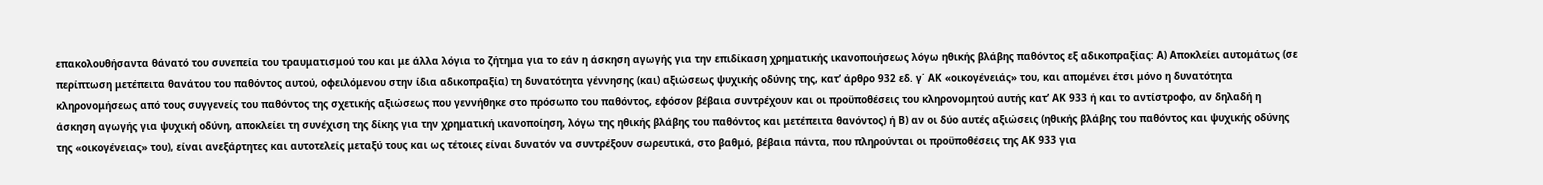επακολουθήσαντα θάνατό του συνεπεία του τραυματισμού του και με άλλα λόγια το ζήτημα για το εάν η άσκηση αγωγής για την επιδίκαση χρηματικής ικανοποιήσεως λόγω ηθικής βλάβης παθόντος εξ αδικοπραξίας: Α) Αποκλείει αυτομάτως (σε περίπτωση μετέπειτα θανάτου του παθόντος αυτού, οφειλόμενου στην ίδια αδικοπραξία) τη δυνατότητα γέννησης (και) αξιώσεως ψυχικής οδύνης της, κατ’ άρθρο 932 εδ. γ΄ ΑΚ «οικογένειάς» του, και απομένει έτσι μόνο η δυνατότητα κληρονομήσεως από τους συγγενείς του παθόντος της σχετικής αξιώσεως που γεννήθηκε στο πρόσωπο του παθόντος, εφόσον βέβαια συντρέχουν και οι προϋποθέσεις του κληρονομητού αυτής κατ’ ΑΚ 933 ή και το αντίστροφο, αν δηλαδή η άσκηση αγωγής για ψυχική οδύνη, αποκλείει τη συνέχιση της δίκης για την χρηματική ικανοποίηση, λόγω της ηθικής βλάβης του παθόντος και μετέπειτα θανόντος) ή Β) αν οι δύο αυτές αξιώσεις (ηθικής βλάβης του παθόντος και ψυχικής οδύνης της «οικογένειας» του), είναι ανεξάρτητες και αυτοτελείς μεταξύ τους και ως τέτοιες είναι δυνατόν να συντρέξουν σωρευτικά, στο βαθμό, βέβαια πάντα, που πληρούνται οι προϋποθέσεις της ΑΚ 933 για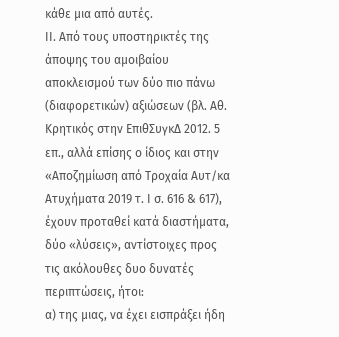κάθε μια από αυτές.
ΙΙ. Από τους υποστηρικτές της άποψης του αμοιβαίου αποκλεισμού των δύο πιο πάνω (διαφορετικών) αξιώσεων (βλ. Αθ. Κρητικός στην ΕπιθΣυγκΔ 2012. 5 επ., αλλά επίσης ο ίδιος και στην «Αποζημίωση από Τροχαία Αυτ/κα Ατυχήματα 2019 τ. Ι σ. 616 & 617), έχουν προταθεί κατά διαστήματα, δύο «λύσεις», αντίστοιχες προς τις ακόλουθες δυο δυνατές περιπτώσεις, ήτοι:
α) της μιας, να έχει εισπράξει ήδη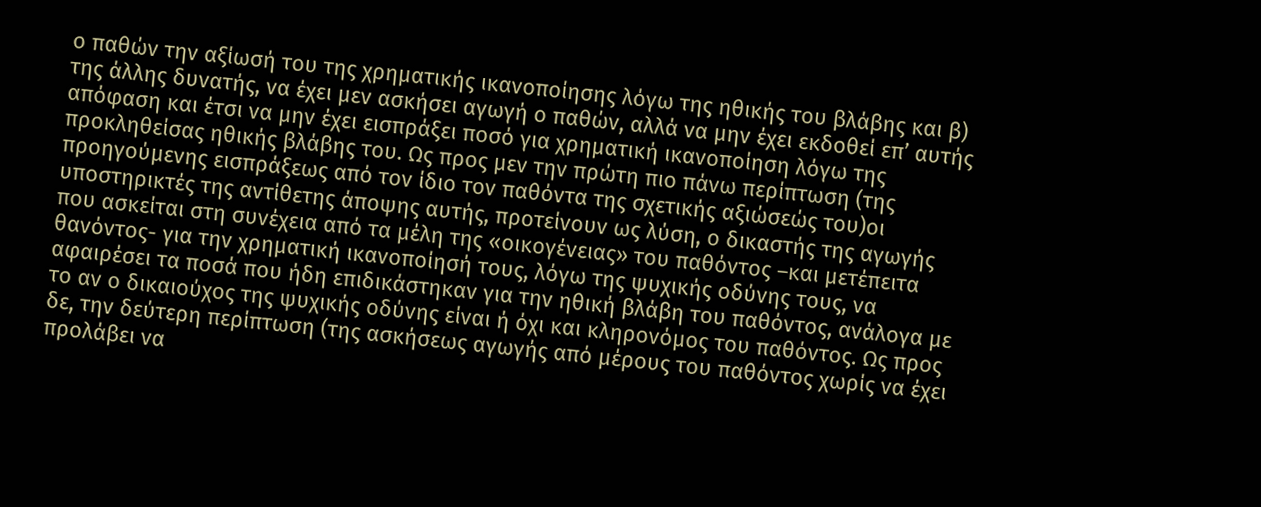ο παθών την αξίωσή του της χρηματικής ικανοποίησης λόγω της ηθικής του βλάβης και β) της άλλης δυνατής, να έχει μεν ασκήσει αγωγή ο παθών, αλλά να μην έχει εκδοθεί επ’ αυτής απόφαση και έτσι να μην έχει εισπράξει ποσό για χρηματική ικανοποίηση λόγω της προκληθείσας ηθικής βλάβης του. Ως προς μεν την πρώτη πιο πάνω περίπτωση (της προηγούμενης εισπράξεως από τον ίδιο τον παθόντα της σχετικής αξιώσεώς του)οι υποστηρικτές της αντίθετης άποψης αυτής, προτείνουν ως λύση, ο δικαστής της αγωγής που ασκείται στη συνέχεια από τα μέλη της «οικογένειας» του παθόντος –και μετέπειτα θανόντος- για την χρηματική ικανοποίησή τους, λόγω της ψυχικής οδύνης τους, να αφαιρέσει τα ποσά που ήδη επιδικάστηκαν για την ηθική βλάβη του παθόντος, ανάλογα με το αν ο δικαιούχος της ψυχικής οδύνης είναι ή όχι και κληρονόμος του παθόντος. Ως προς δε, την δεύτερη περίπτωση (της ασκήσεως αγωγής από μέρους του παθόντος χωρίς να έχει προλάβει να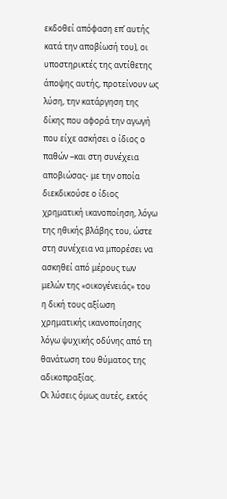εκδοθεί απόφαση επ’ αυτής κατά την αποβίωσή του), οι υποστηρικτές της αντίθετης άποψης αυτής, προτείνουν ως λύση, την κατάργηση της δίκης που αφορά την αγωγή που είχε ασκήσει ο ίδιος ο παθών –και στη συνέχεια αποβιώσας- με την οποία διεκδικούσε ο ίδιος χρηματική ικανοποίηση, λόγω της ηθικής βλάβης του, ώστε στη συνέχεια να μπορέσει να ασκηθεί από μέρους των μελών της «οικογένειάς» του η δική τους αξίωση χρηματικής ικανοποίησης λόγω ψυχικής οδύνης από τη θανάτωση του θύματος της αδικοπραξίας.
Οι λύσεις όμως αυτές, εκτός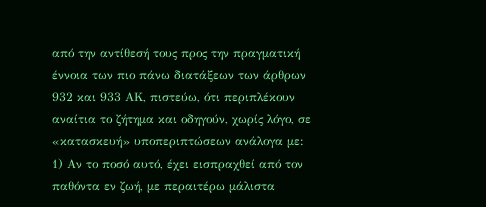από την αντίθεσή τους προς την πραγματική έννοια των πιο πάνω διατάξεων των άρθρων 932 και 933 ΑΚ, πιστεύω, ότι περιπλέκουν αναίτια το ζήτημα και οδηγούν, χωρίς λόγο, σε «κατασκευή» υποπεριπτώσεων ανάλογα με:
1) Αν το ποσό αυτό, έχει εισπραχθεί από τον παθόντα εν ζωή, με περαιτέρω μάλιστα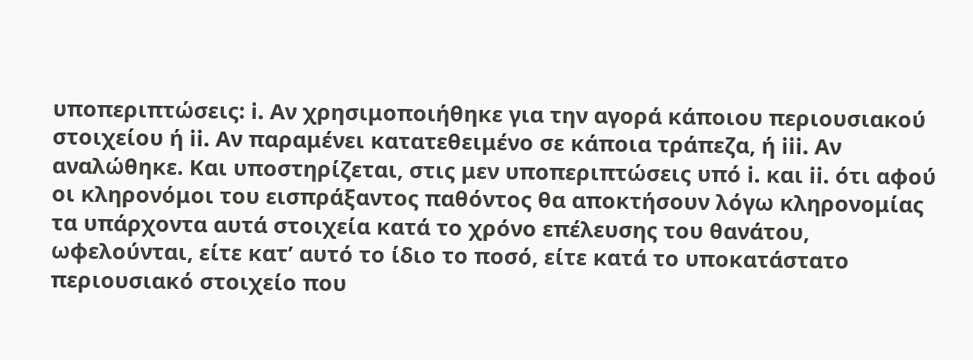υποπεριπτώσεις: i. Αν χρησιμοποιήθηκε για την αγορά κάποιου περιουσιακού στοιχείου ή ii. Αν παραμένει κατατεθειμένο σε κάποια τράπεζα, ή iii. Αν αναλώθηκε. Και υποστηρίζεται, στις μεν υποπεριπτώσεις υπό i. και ii. ότι αφού οι κληρονόμοι του εισπράξαντος παθόντος θα αποκτήσουν λόγω κληρονομίας τα υπάρχοντα αυτά στοιχεία κατά το χρόνο επέλευσης του θανάτου, ωφελούνται, είτε κατ’ αυτό το ίδιο το ποσό, είτε κατά το υποκατάστατο περιουσιακό στοιχείο που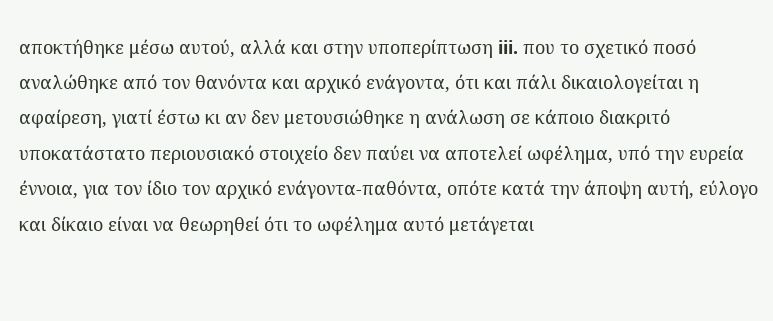αποκτήθηκε μέσω αυτού, αλλά και στην υποπερίπτωση iii. που το σχετικό ποσό αναλώθηκε από τον θανόντα και αρχικό ενάγοντα, ότι και πάλι δικαιολογείται η αφαίρεση, γιατί έστω κι αν δεν μετουσιώθηκε η ανάλωση σε κάποιο διακριτό υποκατάστατο περιουσιακό στοιχείο δεν παύει να αποτελεί ωφέλημα, υπό την ευρεία έννοια, για τον ίδιο τον αρχικό ενάγοντα-παθόντα, οπότε κατά την άποψη αυτή, εύλογο και δίκαιο είναι να θεωρηθεί ότι το ωφέλημα αυτό μετάγεται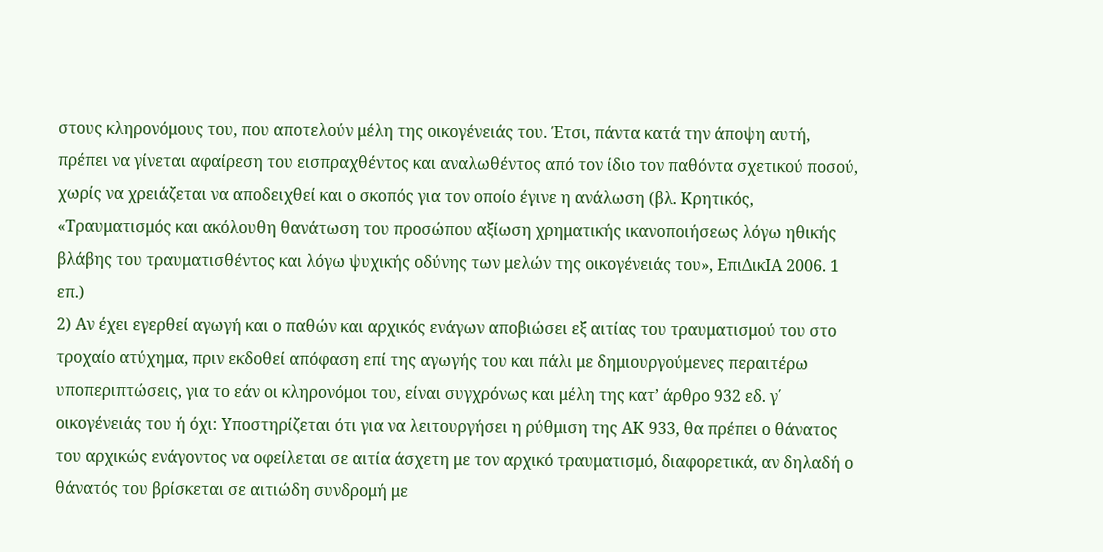στους κληρονόμους του, που αποτελούν μέλη της οικογένειάς του. Έτσι, πάντα κατά την άποψη αυτή, πρέπει να γίνεται αφαίρεση του εισπραχθέντος και αναλωθέντος από τον ίδιο τον παθόντα σχετικού ποσού, χωρίς να χρειάζεται να αποδειχθεί και ο σκοπός για τον οποίο έγινε η ανάλωση (βλ. Κρητικός, «Τραυματισμός και ακόλουθη θανάτωση του προσώπου αξίωση χρηματικής ικανοποιήσεως λόγω ηθικής βλάβης του τραυματισθέντος και λόγω ψυχικής οδύνης των μελών της οικογένειάς του», ΕπιΔικΙΑ 2006. 1 επ.)
2) Αν έχει εγερθεί αγωγή και ο παθών και αρχικός ενάγων αποβιώσει εξ αιτίας του τραυματισμού του στο τροχαίο ατύχημα, πριν εκδοθεί απόφαση επί της αγωγής του και πάλι με δημιουργούμενες περαιτέρω υποπεριπτώσεις, για το εάν οι κληρονόμοι του, είναι συγχρόνως και μέλη της κατ’ άρθρο 932 εδ. γ΄ οικογένειάς του ή όχι: Υποστηρίζεται ότι για να λειτουργήσει η ρύθμιση της ΑΚ 933, θα πρέπει ο θάνατος του αρχικώς ενάγοντος να οφείλεται σε αιτία άσχετη με τον αρχικό τραυματισμό, διαφορετικά, αν δηλαδή ο θάνατός του βρίσκεται σε αιτιώδη συνδρομή με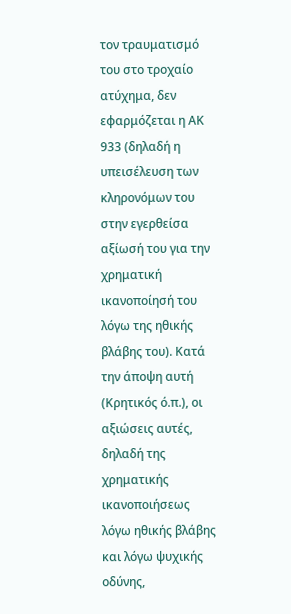τον τραυματισμό του στο τροχαίο ατύχημα, δεν εφαρμόζεται η ΑΚ 933 (δηλαδή η υπεισέλευση των κληρονόμων του στην εγερθείσα αξίωσή του για την χρηματική ικανοποίησή του λόγω της ηθικής βλάβης του). Κατά την άποψη αυτή (Κρητικός ό.π.), οι αξιώσεις αυτές, δηλαδή της χρηματικής ικανοποιήσεως λόγω ηθικής βλάβης και λόγω ψυχικής οδύνης,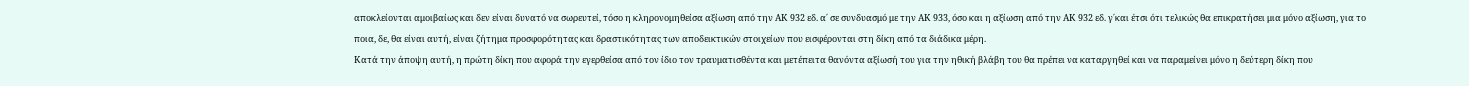αποκλείονται αμοιβαίως και δεν είναι δυνατό να σωρευτεί, τόσο η κληρονομηθείσα αξίωση από την ΑΚ 932 εδ. α΄ σε συνδυασμό με την ΑΚ 933, όσο και η αξίωση από την ΑΚ 932 εδ. γ΄και έτσι ότι τελικώς θα επικρατήσει μια μόνο αξίωση, για το ποια, δε, θα είναι αυτή, είναι ζήτημα προσφορότητας και δραστικότητας των αποδεικτικών στοιχείων που εισφέρονται στη δίκη από τα διάδικα μέρη.
Κατά την άποψη αυτή, η πρώτη δίκη που αφορά την εγερθείσα από τον ίδιο τον τραυματισθέντα και μετέπειτα θανόντα αξίωσή του για την ηθική βλάβη του θα πρέπει να καταργηθεί και να παραμείνει μόνο η δεύτερη δίκη που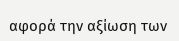αφορά την αξίωση των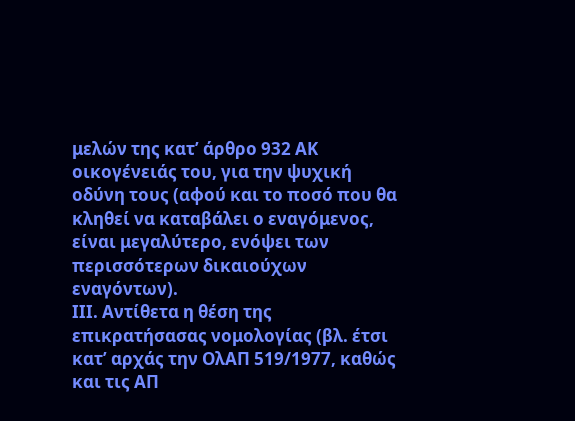μελών της κατ’ άρθρο 932 ΑΚ οικογένειάς του, για την ψυχική οδύνη τους (αφού και το ποσό που θα κληθεί να καταβάλει ο εναγόμενος, είναι μεγαλύτερο, ενόψει των περισσότερων δικαιούχων εναγόντων).
ΙΙΙ. Αντίθετα η θέση της επικρατήσασας νομολογίας (βλ. έτσι κατ’ αρχάς την ΟλΑΠ 519/1977, καθώς και τις ΑΠ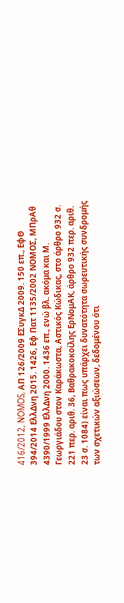416/2012, NOMOS, ΑΠ 126/2009 ΕΣυγκΔ 2009. 150 επ., ΕφΘ 394/2014 ΕλλΔνη 2015. 1426, Εφ Πατ 1135/2002 ΝΟΜΟΣ, ΜΠρΑθ 4390/1999 ΕλλΔνη 2000. 1436 επ., ενώ βλ. ακόμα και Μ. Γεωργιάδου στον Καράκωστα, Αστικός Κώδικας, στο άρθρο 932 σ. 221 περ. αριθ. 36, Βαθρακοκοίλης ΕρΝομΑΚ, άρθρο 932 περ. αριθ. 23 σ. 1084) είναι πως υπάρχει δυνατότητα σωρευτικής συνδρομής των σχετικών αξιώσεων, δεδομένου ότι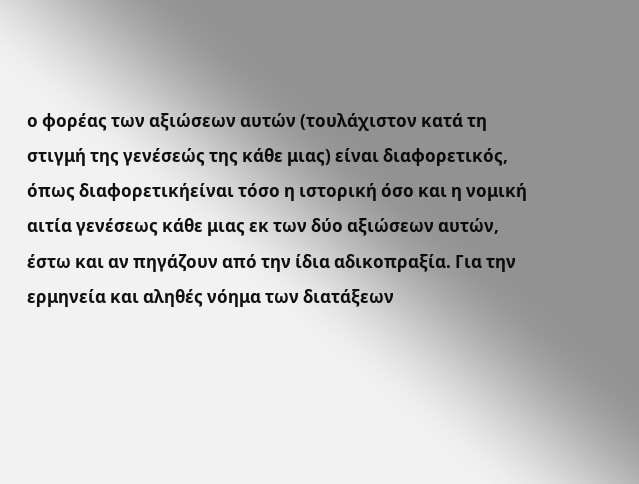ο φορέας των αξιώσεων αυτών (τουλάχιστον κατά τη στιγμή της γενέσεώς της κάθε μιας) είναι διαφορετικός, όπως διαφορετικήείναι τόσο η ιστορική όσο και η νομική αιτία γενέσεως κάθε μιας εκ των δύο αξιώσεων αυτών, έστω και αν πηγάζουν από την ίδια αδικοπραξία. Για την ερμηνεία και αληθές νόημα των διατάξεων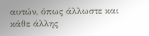αυτών, όπως άλλωστε και κάθε άλλης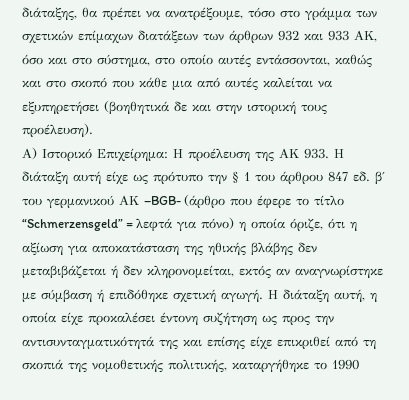διάταξης, θα πρέπει να ανατρέξουμε, τόσο στο γράμμα των σχετικών επίμαχων διατάξεων των άρθρων 932 και 933 ΑΚ, όσο και στο σύστημα, στο οποίο αυτές εντάσσονται, καθώς και στο σκοπό που κάθε μια από αυτές καλείται να εξυπηρετήσει (βοηθητικά δε και στην ιστορική τους προέλευση).
Α) Ιστορικό Επιχείρημα: Η προέλευση της ΑΚ 933. Η διάταξη αυτή είχε ως πρότυπο την § 1 του άρθρου 847 εδ. β΄ του γερμανικού ΑΚ –BGB- (άρθρο που έφερε το τίτλο “Schmerzensgeld” = λεφτά για πόνο) η οποία όριζε, ότι η αξίωση για αποκατάσταση της ηθικής βλάβης δεν μεταβιβάζεται ή δεν κληρονομείται, εκτός αν αναγνωρίστηκε με σύμβαση ή επιδόθηκε σχετική αγωγή. Η διάταξη αυτή, η οποία είχε προκαλέσει έντονη συζήτηση ως προς την αντισυνταγματικότητά της και επίσης είχε επικριθεί από τη σκοπιά της νομοθετικής πολιτικής, καταργήθηκε το 1990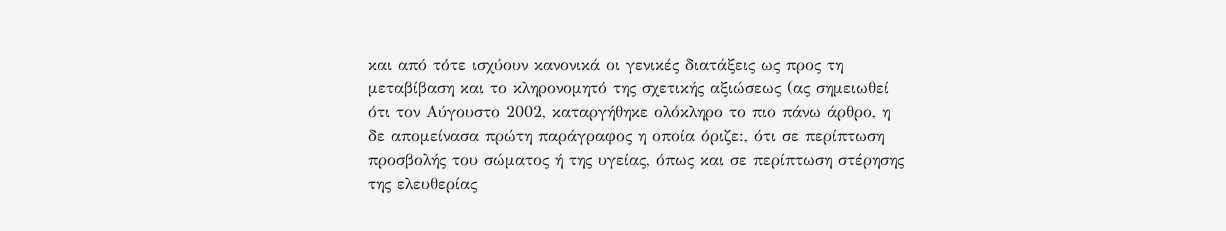και από τότε ισχύουν κανονικά οι γενικές διατάξεις ως προς τη μεταβίβαση και το κληρονομητό της σχετικής αξιώσεως (ας σημειωθεί ότι τον Αύγουστο 2002, καταργήθηκε ολόκληρο το πιο πάνω άρθρο, η δε απομείνασα πρώτη παράγραφος η οποία όριζε:, ότι σε περίπτωση προσβολής του σώματος ή της υγείας, όπως και σε περίπτωση στέρησης της ελευθερίας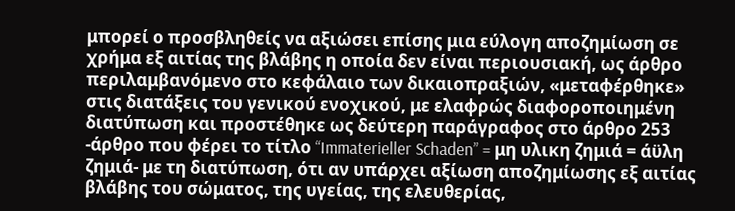μπορεί ο προσβληθείς να αξιώσει επίσης μια εύλογη αποζημίωση σε χρήμα εξ αιτίας της βλάβης η οποία δεν είναι περιουσιακή, ως άρθρο περιλαμβανόμενο στο κεφάλαιο των δικαιοπραξιών, «μεταφέρθηκε» στις διατάξεις του γενικού ενοχικού, με ελαφρώς διαφοροποιημένη διατύπωση και προστέθηκε ως δεύτερη παράγραφος στο άρθρο 253 -άρθρο που φέρει το τίτλο “Immaterieller Schaden” = μη υλικη ζημιά = άϋλη ζημιά- με τη διατύπωση, ότι αν υπάρχει αξίωση αποζημίωσης εξ αιτίας βλάβης του σώματος, της υγείας, της ελευθερίας,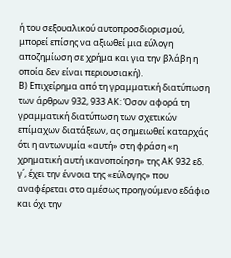ή του σεξουαλικού αυτοπροσδιορισμού, μπορεί επίσης να αξιωθεί μια εύλογη αποζημίωση σε χρήμα και για την βλάβη η οποία δεν είναι περιουσιακή).
Β) Επιχείρημα από τη γραμματική διατύπωση των άρθρων 932, 933 ΑΚ: Όσον αφορά τη γραμματική διατύπωση των σχετικών επίμαχων διατάξεων, ας σημειωθεί καταρχάς ότι η αντωνυμία «αυτή» στη φράση «η χρηματική αυτή ικανοποίηση» της ΑΚ 932 εδ. γ΄, έχει την έννοια της «εύλογης» που αναφέρεται στο αμέσως προηγούμενο εδάφιο και όχι την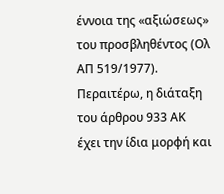έννοια της «αξιώσεως» του προσβληθέντος (Ολ ΑΠ 519/1977). Περαιτέρω, η διάταξη του άρθρου 933 ΑΚ έχει την ίδια μορφή και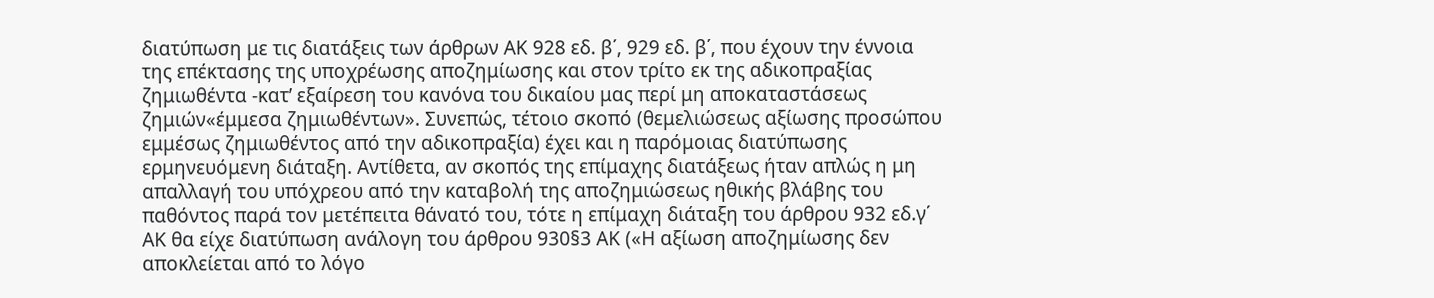διατύπωση με τις διατάξεις των άρθρων ΑΚ 928 εδ. β΄, 929 εδ. β΄, που έχουν την έννοια της επέκτασης της υποχρέωσης αποζημίωσης και στον τρίτο εκ της αδικοπραξίας ζημιωθέντα -κατ’ εξαίρεση του κανόνα του δικαίου μας περί μη αποκαταστάσεως ζημιών«έμμεσα ζημιωθέντων». Συνεπώς, τέτοιο σκοπό (θεμελιώσεως αξίωσης προσώπου εμμέσως ζημιωθέντος από την αδικοπραξία) έχει και η παρόμοιας διατύπωσης ερμηνευόμενη διάταξη. Αντίθετα, αν σκοπός της επίμαχης διατάξεως ήταν απλώς η μη απαλλαγή του υπόχρεου από την καταβολή της αποζημιώσεως ηθικής βλάβης του παθόντος παρά τον μετέπειτα θάνατό του, τότε η επίμαχη διάταξη του άρθρου 932 εδ.γ΄ ΑΚ θα είχε διατύπωση ανάλογη του άρθρου 930§3 ΑΚ («Η αξίωση αποζημίωσης δεν αποκλείεται από το λόγο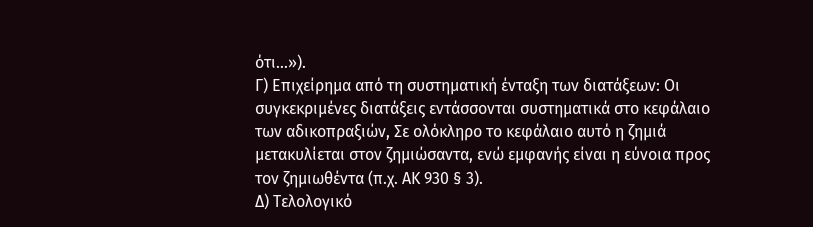ότι…»).
Γ) Επιχείρημα από τη συστηματική ένταξη των διατάξεων: Οι συγκεκριμένες διατάξεις εντάσσονται συστηματικά στο κεφάλαιο των αδικοπραξιών, Σε ολόκληρο το κεφάλαιο αυτό η ζημιά μετακυλίεται στον ζημιώσαντα, ενώ εμφανής είναι η εύνοια προς τον ζημιωθέντα (π.χ. ΑΚ 930 § 3).
Δ) Τελολογικό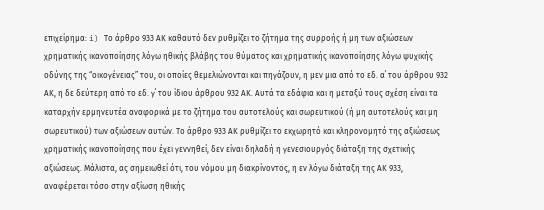επιχείρημα: i) Το άρθρο 933 ΑΚ καθαυτό δεν ρυθμίζει το ζήτημα της συρροής ή μη των αξιώσεων χρηματικής ικανοποίησης λόγω ηθικής βλάβης του θύματος και χρηματικής ικανοποίησης λόγω ψυχικής οδύνης της “οικογένειας” του, οι οποίες θεμελιώνονται και πηγάζουν, η μεν μια από το εδ. α΄ του άρθρου 932 ΑΚ, η δε δεύτερη από το εδ. γ΄ του ίδιου άρθρου 932 ΑΚ. Αυτά τα εδάφια και η μεταξύ τους σχέση είναι τα καταρχήν ερμηνευτέα αναφορικά με το ζήτημα του αυτοτελούς και σωρευτικού (ή μη αυτοτελούς και μη σωρευτικού) των αξιώσεων αυτών. Το άρθρο 933 ΑΚ ρυθμίζει το εκχωρητό και κληρονομητό της αξιώσεως χρηματικής ικανοποίησης που έχει γεννηθεί, δεν είναι δηλαδή η γενεσιουργός διάταξη της σχετικής αξιώσεως. Μάλιστα, ας σημειωθεί ότι, του νόμου μη διακρίνοντος, η εν λόγω διάταξη της ΑΚ 933, αναφέρεται τόσο στην αξίωση ηθικής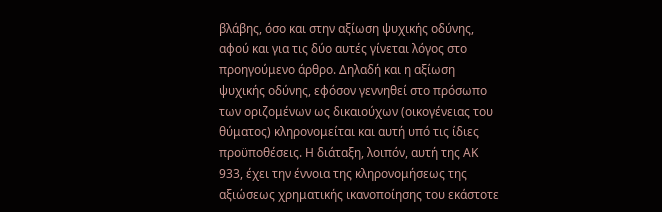βλάβης, όσο και στην αξίωση ψυχικής οδύνης, αφού και για τις δύο αυτές γίνεται λόγος στο προηγούμενο άρθρο. Δηλαδή και η αξίωση ψυχικής οδύνης, εφόσον γεννηθεί στο πρόσωπο των οριζομένων ως δικαιούχων (οικογένειας του θύματος) κληρονομείται και αυτή υπό τις ίδιες προϋποθέσεις. Η διάταξη, λοιπόν, αυτή της ΑΚ 933, έχει την έννοια της κληρονομήσεως της αξιώσεως χρηματικής ικανοποίησης του εκάστοτε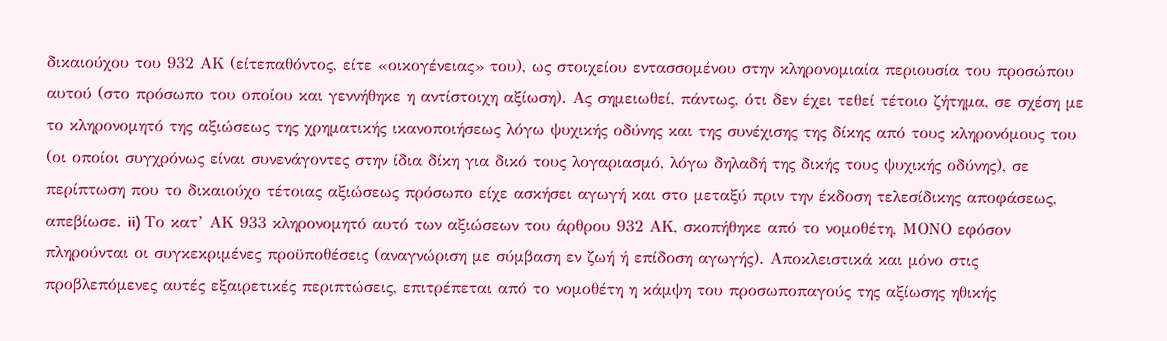δικαιούχου του 932 ΑΚ (είτεπαθόντος, είτε «οικογένειας» του), ως στοιχείου εντασσομένου στην κληρονομιαία περιουσία του προσώπου αυτού (στο πρόσωπο του οποίου και γεννήθηκε η αντίστοιχη αξίωση). Ας σημειωθεί, πάντως, ότι δεν έχει τεθεί τέτοιο ζήτημα, σε σχέση με το κληρονομητό της αξιώσεως της χρηματικής ικανοποιήσεως λόγω ψυχικής οδύνης και της συνέχισης της δίκης από τους κληρονόμους του (οι οποίοι συγχρόνως είναι συνενάγοντες στην ίδια δίκη για δικό τους λογαριασμό, λόγω δηλαδή της δικής τους ψυχικής οδύνης), σε περίπτωση που το δικαιούχο τέτοιας αξιώσεως πρόσωπο είχε ασκήσει αγωγή και στο μεταξύ πριν την έκδοση τελεσίδικης αποφάσεως, απεβίωσε. ii) Το κατ’ ΑΚ 933 κληρονομητό αυτό των αξιώσεων του άρθρου 932 ΑΚ, σκοπήθηκε από το νομοθέτη, ΜΟΝΟ εφόσον πληρούνται οι συγκεκριμένες προϋποθέσεις (αναγνώριση με σύμβαση εν ζωή ή επίδοση αγωγής). Αποκλειστικά και μόνο στις προβλεπόμενες αυτές εξαιρετικές περιπτώσεις, επιτρέπεται από το νομοθέτη η κάμψη του προσωποπαγούς της αξίωσης ηθικής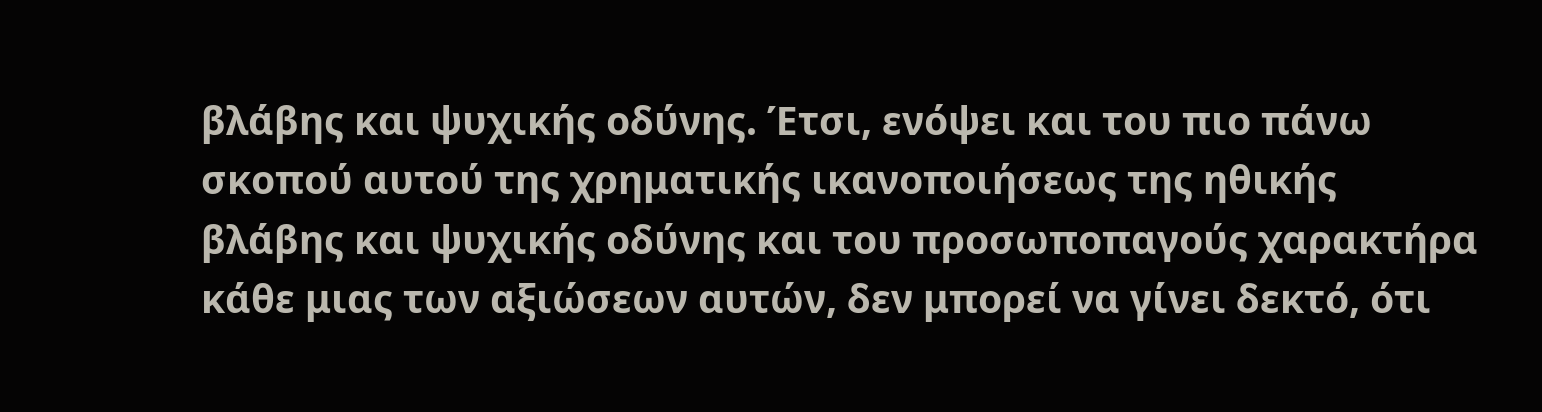βλάβης και ψυχικής οδύνης. Έτσι, ενόψει και του πιο πάνω σκοπού αυτού της χρηματικής ικανοποιήσεως της ηθικής βλάβης και ψυχικής οδύνης και του προσωποπαγούς χαρακτήρα κάθε μιας των αξιώσεων αυτών, δεν μπορεί να γίνει δεκτό, ότι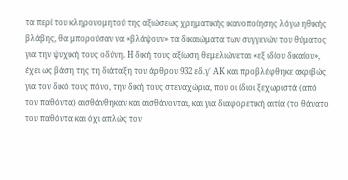τα περί του κληρονομητού της αξιώσεως χρηματικής ικανοποίησης λόγω ηθικής βλάβης, θα μπορούσαν να «βλάψουν» τα δικαιώματα των συγγενών του θύματος για την ψυχική τους οδύνη. Η δική τους αξίωση θεμελιώνεται «εξ ιδίου δικαίου», έχει ως βάση της τη διάταξη του άρθρου 932 εδ.γ΄ ΑΚ και προβλέφθηκε ακριβώς για τον δικό τους πόνο, την δική τους στεναχώρια, που οι ίδιοι ξεχωριστά (από τον παθόντα) αισθάνθηκαν και αισθάνονται, και για διαφορετική αιτία (το θάνατο του παθόντα και όχι απλώς τον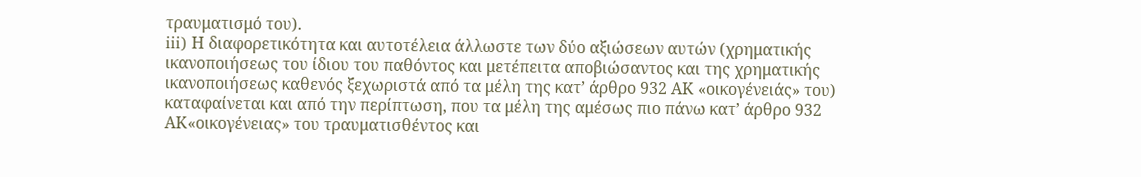τραυματισμό του).
iii) Η διαφορετικότητα και αυτοτέλεια άλλωστε των δύο αξιώσεων αυτών (χρηματικής ικανοποιήσεως του ίδιου του παθόντος και μετέπειτα αποβιώσαντος και της χρηματικής ικανοποιήσεως καθενός ξεχωριστά από τα μέλη της κατ’ άρθρο 932 ΑΚ «οικογένειάς» του) καταφαίνεται και από την περίπτωση, που τα μέλη της αμέσως πιο πάνω κατ’ άρθρο 932 ΑΚ«οικογένειας» του τραυματισθέντος και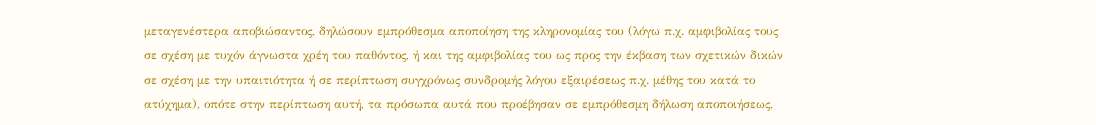μεταγενέστερα αποβιώσαντος, δηλώσουν εμπρόθεσμα αποποίηση της κληρονομίας του (λόγω π.χ. αμφιβολίας τους σε σχέση με τυχόν άγνωστα χρέη του παθόντος, ή και της αμφιβολίας του ως προς την έκβαση των σχετικών δικών σε σχέση με την υπαιτιότητα ή σε περίπτωση συγχρόνως συνδρομής λόγου εξαιρέσεως π.χ. μέθης του κατά το ατύχημα), οπότε στην περίπτωση αυτή, τα πρόσωπα αυτά που προέβησαν σε εμπρόθεσμη δήλωση αποποιήσεως,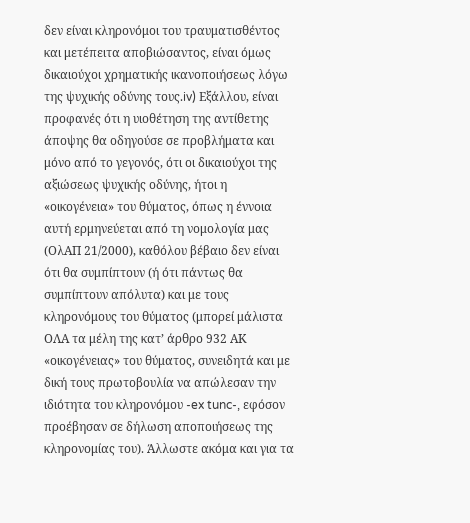δεν είναι κληρονόμοι του τραυματισθέντος και μετέπειτα αποβιώσαντος, είναι όμως δικαιούχοι χρηματικής ικανοποιήσεως λόγω της ψυχικής οδύνης τους.iv) Εξάλλου, είναι προφανές ότι η υιοθέτηση της αντίθετης άποψης θα οδηγούσε σε προβλήματα και μόνο από το γεγονός, ότι οι δικαιούχοι της αξιώσεως ψυχικής οδύνης, ήτοι η «οικογένεια» του θύματος, όπως η έννοια αυτή ερμηνεύεται από τη νομολογία μας (ΟλΑΠ 21/2000), καθόλου βέβαιο δεν είναι ότι θα συμπίπτουν (ή ότι πάντως θα συμπίπτουν απόλυτα) και με τους κληρονόμους του θύματος (μπορεί μάλιστα ΟΛΑ τα μέλη της κατ’ άρθρο 932 ΑΚ «οικογένειας» του θύματος, συνειδητά και με δική τους πρωτοβουλία να απώλεσαν την ιδιότητα του κληρονόμου -ex tunc-, εφόσον προέβησαν σε δήλωση αποποιήσεως της κληρονομίας του). Άλλωστε ακόμα και για τα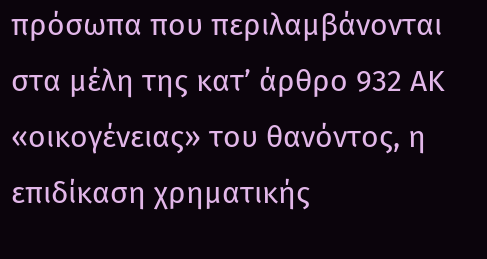πρόσωπα που περιλαμβάνονται στα μέλη της κατ’ άρθρο 932 ΑΚ «οικογένειας» του θανόντος, η επιδίκαση χρηματικής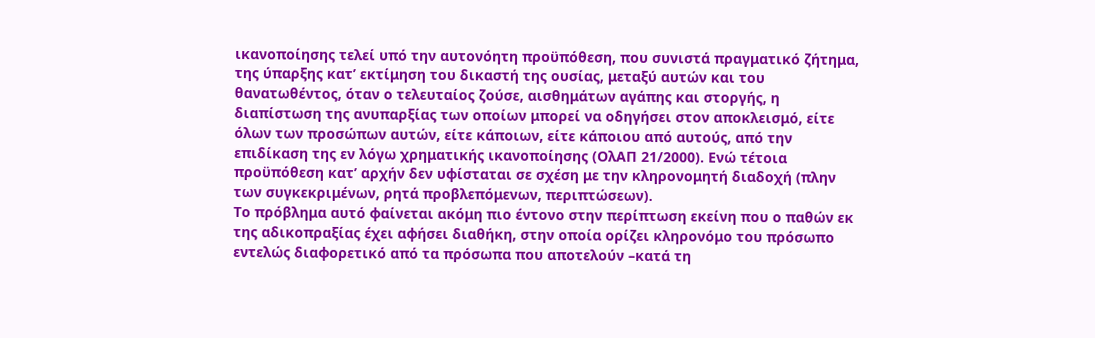ικανοποίησης τελεί υπό την αυτονόητη προϋπόθεση, που συνιστά πραγματικό ζήτημα, της ύπαρξης κατ’ εκτίμηση του δικαστή της ουσίας, μεταξύ αυτών και του θανατωθέντος, όταν ο τελευταίος ζούσε, αισθημάτων αγάπης και στοργής, η διαπίστωση της ανυπαρξίας των οποίων μπορεί να οδηγήσει στον αποκλεισμό, είτε όλων των προσώπων αυτών, είτε κάποιων, είτε κάποιου από αυτούς, από την επιδίκαση της εν λόγω χρηματικής ικανοποίησης (ΟλΑΠ 21/2000). Ενώ τέτοια προϋπόθεση κατ’ αρχήν δεν υφίσταται σε σχέση με την κληρονομητή διαδοχή (πλην των συγκεκριμένων, ρητά προβλεπόμενων, περιπτώσεων).
Το πρόβλημα αυτό φαίνεται ακόμη πιο έντονο στην περίπτωση εκείνη που ο παθών εκ της αδικοπραξίας έχει αφήσει διαθήκη, στην οποία ορίζει κληρονόμο του πρόσωπο εντελώς διαφορετικό από τα πρόσωπα που αποτελούν –κατά τη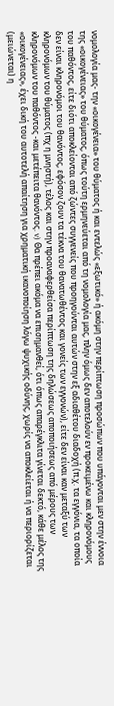νομολογία μας- την «οικογένεια» του θύματος ή και εντελώς «εξωτικό» ή ακόμη στην περίπτωση προσώπων που υπάγονται μεν στην έννοια της «οικογένειας» του θύματος, όπως τούτη ερμηνεύεται από τη νομολογία μας, πλην όμως δεν αποτελούν εν προκειμένω και κληρονόμους του παθόντος, είτε διότι αποκλείονται από ζώντες συγγενείς που προηγούνται αυτών στην εξ αδιαθέτου διαδοχή (π.χ. τα εγγόνια, τα οποία δεν είναι κληρονόμοι του θανόντος, εφόσον ζουν τα τέκνα του θανατωθέντος και γονείς των εγγονών), είτε δεν είναι καν μεταξύ των κληρονόμων του θύματος (πχ η μνηστή), τέλος και στην προαναφερθείσα περίπτωση της δηλώσεως αποποιήσεως από μέρους των κληρονόμων του παθόντος -και μετέπειτα θανόντος. v) Θα πρέπει ακόμα να επισημανθεί, ότι όπως απαρέγκλιτα γίνεται δεκτό, κάθε μέλος της «οικογένειας», έχει δική του αυτοτελή απαίτηση για χρηματική ικανοποίηση λόγω ψυχικής οδύνης, χωρίς να αποκλείεται ή να περιορίζεται (μειώνεται) η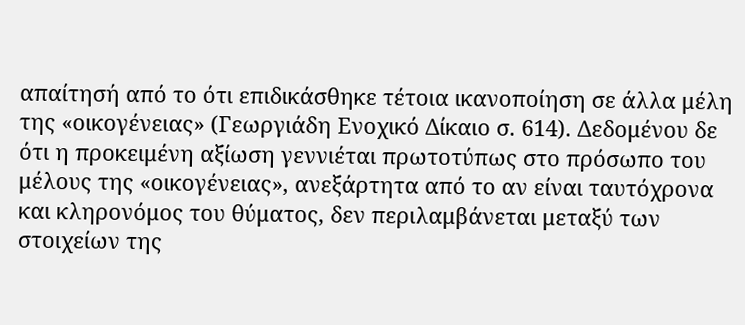απαίτησή από το ότι επιδικάσθηκε τέτοια ικανοποίηση σε άλλα μέλη της «οικογένειας» (Γεωργιάδη Ενοχικό Δίκαιο σ. 614). Δεδομένου δε ότι η προκειμένη αξίωση γεννιέται πρωτοτύπως στο πρόσωπο του μέλους της «οικογένειας», ανεξάρτητα από το αν είναι ταυτόχρονα και κληρονόμος του θύματος, δεν περιλαμβάνεται μεταξύ των στοιχείων της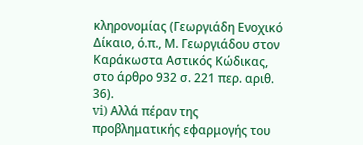κληρονομίας (Γεωργιάδη Ενοχικό Δίκαιο, ό.π., Μ. Γεωργιάδου στον Καράκωστα Αστικός Κώδικας, στο άρθρο 932 σ. 221 περ. αριθ. 36).
vi) Αλλά πέραν της προβληματικής εφαρμογής του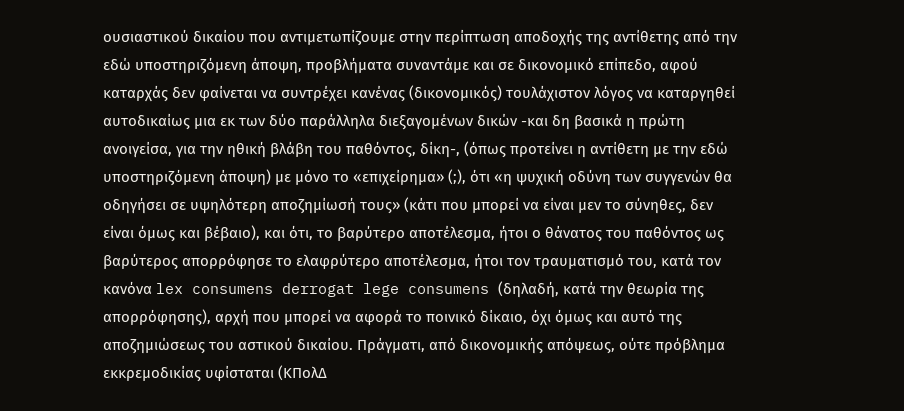ουσιαστικού δικαίου που αντιμετωπίζουμε στην περίπτωση αποδοχής της αντίθετης από την εδώ υποστηριζόμενη άποψη, προβλήματα συναντάμε και σε δικονομικό επίπεδο, αφού καταρχάς δεν φαίνεται να συντρέχει κανένας (δικονομικός) τουλάχιστον λόγος να καταργηθεί αυτοδικαίως μια εκ των δύο παράλληλα διεξαγομένων δικών -και δη βασικά η πρώτη ανοιγείσα, για την ηθική βλάβη του παθόντος, δίκη-, (όπως προτείνει η αντίθετη με την εδώ υποστηριζόμενη άποψη) με μόνο το «επιχείρημα» (;), ότι «η ψυχική οδύνη των συγγενών θα οδηγήσει σε υψηλότερη αποζημίωσή τους» (κάτι που μπορεί να είναι μεν το σύνηθες, δεν είναι όμως και βέβαιο), και ότι, το βαρύτερο αποτέλεσμα, ήτοι ο θάνατος του παθόντος ως βαρύτερος απορρόφησε το ελαφρύτερο αποτέλεσμα, ήτοι τον τραυματισμό του, κατά τον κανόνα lex consumens derrogat lege consumens (δηλαδή, κατά την θεωρία της απορρόφησης), αρχή που μπορεί να αφορά το ποινικό δίκαιο, όχι όμως και αυτό της αποζημιώσεως του αστικού δικαίου. Πράγματι, από δικονομικής απόψεως, ούτε πρόβλημα εκκρεμοδικίας υφίσταται (ΚΠολΔ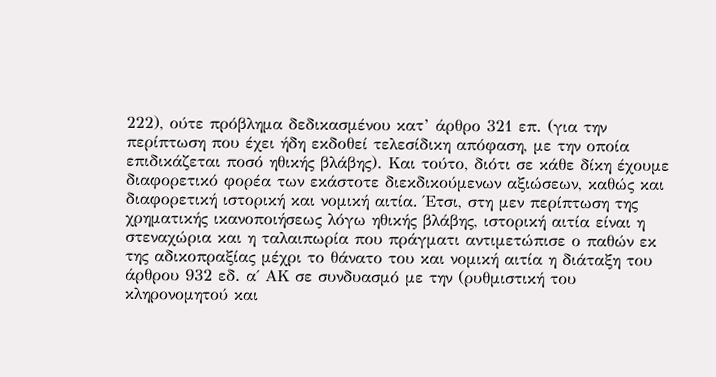222), ούτε πρόβλημα δεδικασμένου κατ’ άρθρο 321 επ. (για την περίπτωση που έχει ήδη εκδοθεί τελεσίδικη απόφαση, με την οποία επιδικάζεται ποσό ηθικής βλάβης). Και τούτο, διότι σε κάθε δίκη έχουμε διαφορετικό φορέα των εκάστοτε διεκδικούμενων αξιώσεων, καθώς και διαφορετική ιστορική και νομική αιτία. Έτσι, στη μεν περίπτωση της χρηματικής ικανοποιήσεως λόγω ηθικής βλάβης, ιστορική αιτία είναι η στεναχώρια και η ταλαιπωρία που πράγματι αντιμετώπισε ο παθών εκ της αδικοπραξίας μέχρι το θάνατο του και νομική αιτία η διάταξη του άρθρου 932 εδ. α΄ ΑΚ σε συνδυασμό με την (ρυθμιστική του κληρονομητού και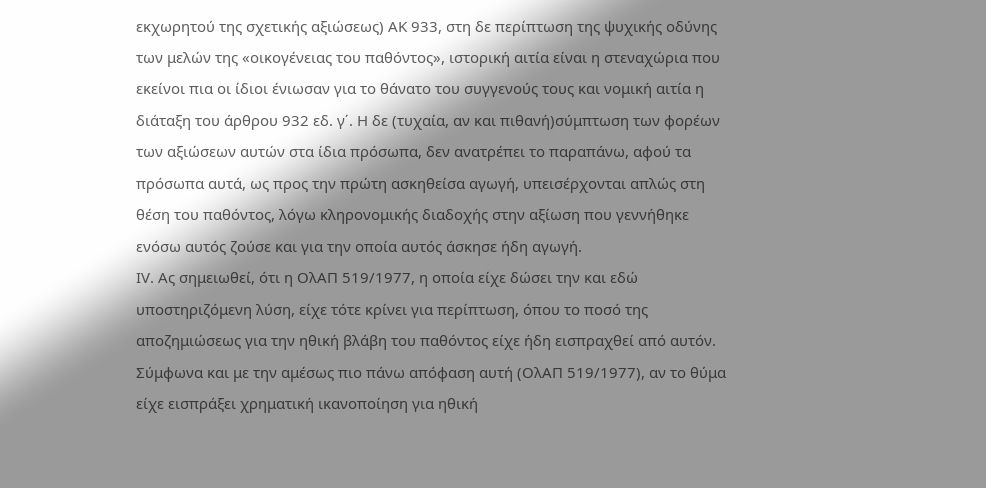εκχωρητού της σχετικής αξιώσεως) ΑΚ 933, στη δε περίπτωση της ψυχικής οδύνης των μελών της «οικογένειας του παθόντος», ιστορική αιτία είναι η στεναχώρια που εκείνοι πια οι ίδιοι ένιωσαν για το θάνατο του συγγενούς τους και νομική αιτία η διάταξη του άρθρου 932 εδ. γ΄. Η δε (τυχαία, αν και πιθανή)σύμπτωση των φορέων των αξιώσεων αυτών στα ίδια πρόσωπα, δεν ανατρέπει το παραπάνω, αφού τα πρόσωπα αυτά, ως προς την πρώτη ασκηθείσα αγωγή, υπεισέρχονται απλώς στη θέση του παθόντος, λόγω κληρονομικής διαδοχής στην αξίωση που γεννήθηκε ενόσω αυτός ζούσε και για την οποία αυτός άσκησε ήδη αγωγή.
ΙV. Ας σημειωθεί, ότι η ΟλΑΠ 519/1977, η οποία είχε δώσει την και εδώ υποστηριζόμενη λύση, είχε τότε κρίνει για περίπτωση, όπου το ποσό της αποζημιώσεως για την ηθική βλάβη του παθόντος είχε ήδη εισπραχθεί από αυτόν. Σύμφωνα και με την αμέσως πιο πάνω απόφαση αυτή (ΟλΑΠ 519/1977), αν το θύμα είχε εισπράξει χρηματική ικανοποίηση για ηθική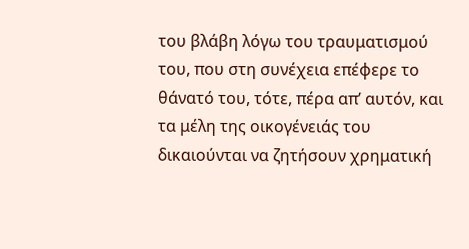του βλάβη λόγω του τραυματισμού του, που στη συνέχεια επέφερε το θάνατό του, τότε, πέρα απ’ αυτόν, και τα μέλη της οικογένειάς του δικαιούνται να ζητήσουν χρηματική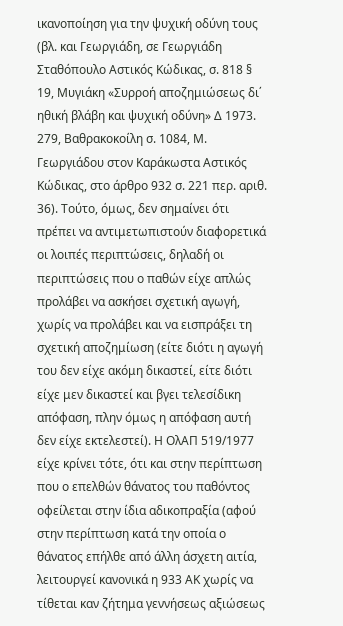ικανοποίηση για την ψυχική οδύνη τους (βλ. και Γεωργιάδη, σε Γεωργιάδη Σταθόπουλο Αστικός Κώδικας, σ. 818 § 19, Μυγιάκη «Συρροή αποζημιώσεως δι΄ ηθική βλάβη και ψυχική οδύνη» Δ 1973. 279, Βαθρακοκοίλη σ. 1084, Μ. Γεωργιάδου στον Καράκωστα Αστικός Κώδικας, στο άρθρο 932 σ. 221 περ. αριθ. 36). Τούτο, όμως, δεν σημαίνει ότι πρέπει να αντιμετωπιστούν διαφορετικά οι λοιπές περιπτώσεις, δηλαδή οι περιπτώσεις που ο παθών είχε απλώς προλάβει να ασκήσει σχετική αγωγή, χωρίς να προλάβει και να εισπράξει τη σχετική αποζημίωση (είτε διότι η αγωγή του δεν είχε ακόμη δικαστεί, είτε διότι είχε μεν δικαστεί και βγει τελεσίδικη απόφαση, πλην όμως η απόφαση αυτή δεν είχε εκτελεστεί). Η ΟλΑΠ 519/1977 είχε κρίνει τότε, ότι και στην περίπτωση που ο επελθών θάνατος του παθόντος οφείλεται στην ίδια αδικοπραξία (αφού στην περίπτωση κατά την οποία ο θάνατος επήλθε από άλλη άσχετη αιτία, λειτουργεί κανονικά η 933 ΑΚ χωρίς να τίθεται καν ζήτημα γεννήσεως αξιώσεως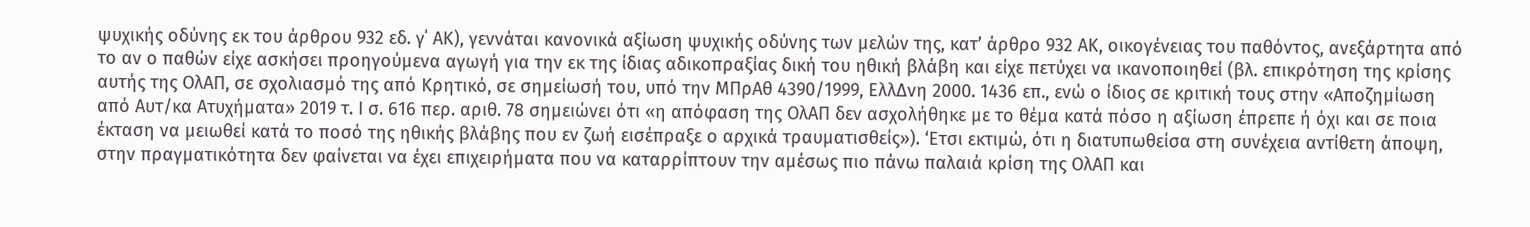ψυχικής οδύνης εκ του άρθρου 932 εδ. γ΄ ΑΚ), γεννάται κανονικά αξίωση ψυχικής οδύνης των μελών της, κατ’ άρθρο 932 ΑΚ, οικογένειας του παθόντος, ανεξάρτητα από το αν ο παθών είχε ασκήσει προηγούμενα αγωγή για την εκ της ίδιας αδικοπραξίας δική του ηθική βλάβη και είχε πετύχει να ικανοποιηθεί (βλ. επικρότηση της κρίσης αυτής της ΟλΑΠ, σε σχολιασμό της από Κρητικό, σε σημείωσή του, υπό την ΜΠρΑθ 4390/1999, ΕλλΔνη 2000. 1436 επ., ενώ ο ίδιος σε κριτική τους στην «Αποζημίωση από Αυτ/κα Ατυχήματα» 2019 τ. Ι σ. 616 περ. αριθ. 78 σημειώνει ότι «η απόφαση της ΟλΑΠ δεν ασχολήθηκε με το θέμα κατά πόσο η αξίωση έπρεπε ή όχι και σε ποια έκταση να μειωθεί κατά το ποσό της ηθικής βλάβης που εν ζωή εισέπραξε ο αρχικά τραυματισθείς»). ‘Ετσι εκτιμώ, ότι η διατυπωθείσα στη συνέχεια αντίθετη άποψη, στην πραγματικότητα δεν φαίνεται να έχει επιχειρήματα που να καταρρίπτουν την αμέσως πιο πάνω παλαιά κρίση της ΟλΑΠ και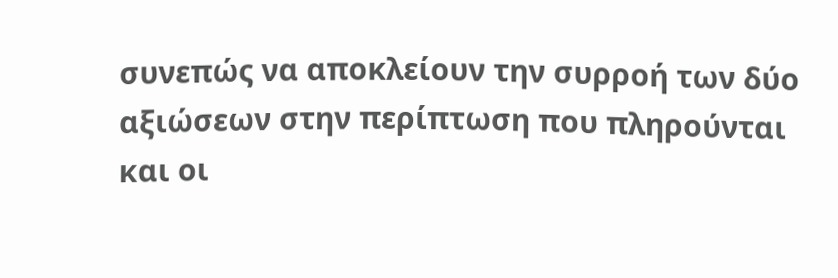συνεπώς να αποκλείουν την συρροή των δύο αξιώσεων στην περίπτωση που πληρούνται και οι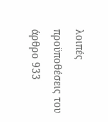λοιπές προϋποθέσεις του άρθρο 933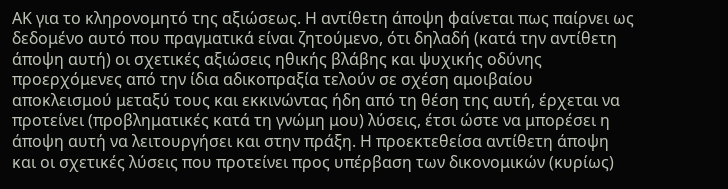ΑΚ για το κληρονομητό της αξιώσεως. Η αντίθετη άποψη φαίνεται πως παίρνει ως δεδομένο αυτό που πραγματικά είναι ζητούμενο, ότι δηλαδή (κατά την αντίθετη άποψη αυτή) οι σχετικές αξιώσεις ηθικής βλάβης και ψυχικής οδύνης προερχόμενες από την ίδια αδικοπραξία τελούν σε σχέση αμοιβαίου αποκλεισμού μεταξύ τους και εκκινώντας ήδη από τη θέση της αυτή, έρχεται να προτείνει (προβληματικές κατά τη γνώμη μου) λύσεις, έτσι ώστε να μπορέσει η άποψη αυτή να λειτουργήσει και στην πράξη. Η προεκτεθείσα αντίθετη άποψη και οι σχετικές λύσεις που προτείνει προς υπέρβαση των δικονομικών (κυρίως)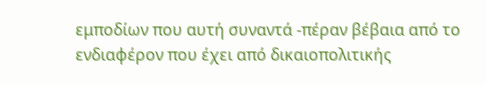εμποδίων που αυτή συναντά -πέραν βέβαια από το ενδιαφέρον που έχει από δικαιοπολιτικής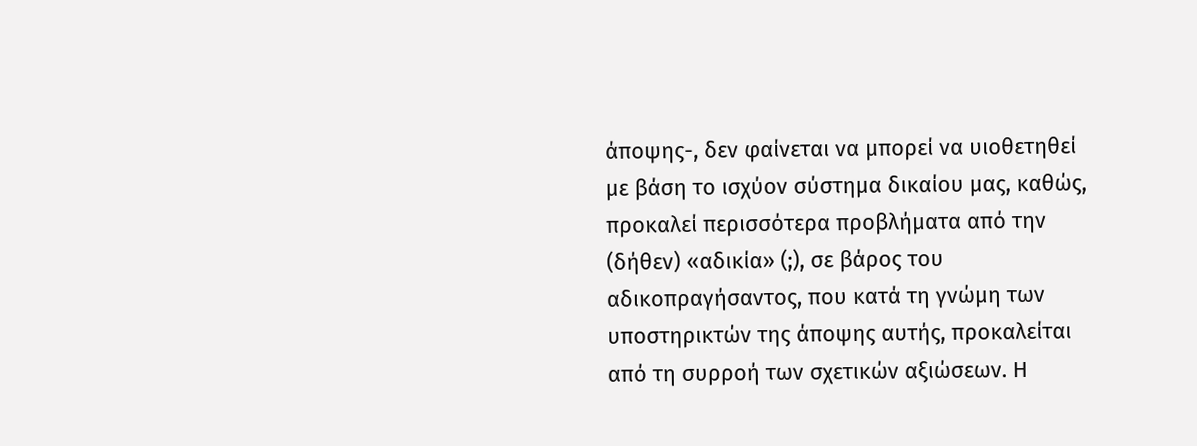άποψης-, δεν φαίνεται να μπορεί να υιοθετηθεί με βάση το ισχύον σύστημα δικαίου μας, καθώς, προκαλεί περισσότερα προβλήματα από την (δήθεν) «αδικία» (;), σε βάρος του αδικοπραγήσαντος, που κατά τη γνώμη των υποστηρικτών της άποψης αυτής, προκαλείται από τη συρροή των σχετικών αξιώσεων. Η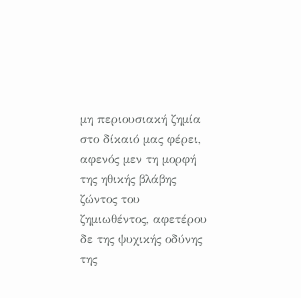μη περιουσιακή ζημία στο δίκαιό μας φέρει, αφενός μεν τη μορφή της ηθικής βλάβης ζώντος του ζημιωθέντος, αφετέρου δε της ψυχικής οδύνης της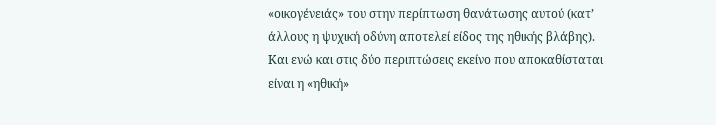«οικογένειάς» του στην περίπτωση θανάτωσης αυτού (κατ’ άλλους η ψυχική οδύνη αποτελεί είδος της ηθικής βλάβης). Και ενώ και στις δύο περιπτώσεις εκείνο που αποκαθίσταται είναι η «ηθική»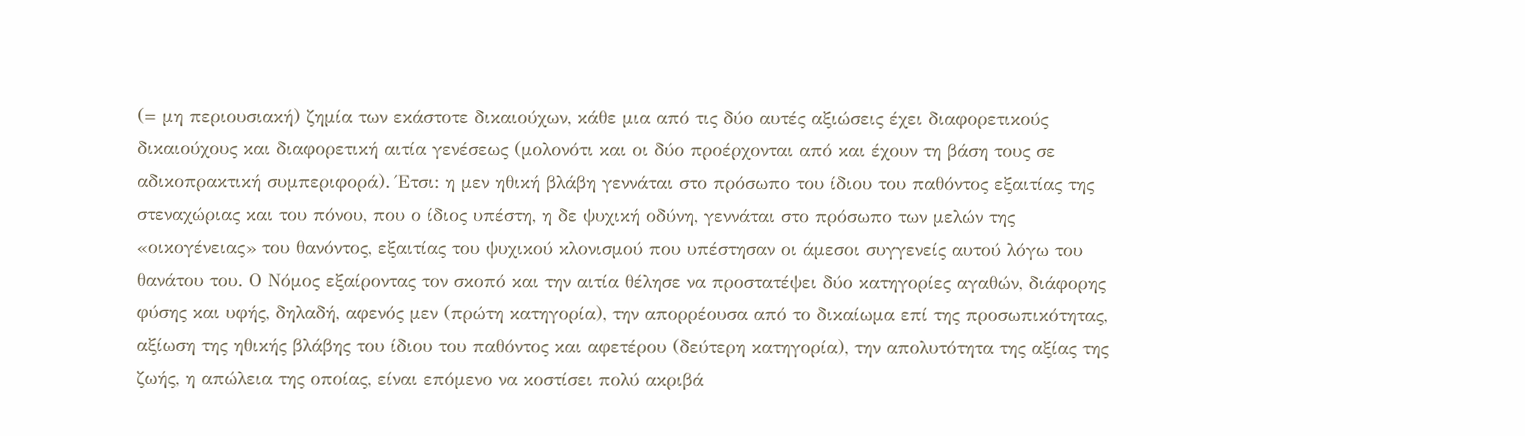(= μη περιουσιακή) ζημία των εκάστοτε δικαιούχων, κάθε μια από τις δύο αυτές αξιώσεις έχει διαφορετικούς δικαιούχους και διαφορετική αιτία γενέσεως (μολονότι και οι δύο προέρχονται από και έχουν τη βάση τους σε αδικοπρακτική συμπεριφορά). Έτσι: η μεν ηθική βλάβη γεννάται στο πρόσωπο του ίδιου του παθόντος εξαιτίας της στεναχώριας και του πόνου, που ο ίδιος υπέστη, η δε ψυχική οδύνη, γεννάται στο πρόσωπο των μελών της «οικογένειας» του θανόντος, εξαιτίας του ψυχικού κλονισμού που υπέστησαν οι άμεσοι συγγενείς αυτού λόγω του θανάτου του. Ο Νόμος εξαίροντας τον σκοπό και την αιτία θέλησε να προστατέψει δύο κατηγορίες αγαθών, διάφορης φύσης και υφής, δηλαδή, αφενός μεν (πρώτη κατηγορία), την απορρέουσα από το δικαίωμα επί της προσωπικότητας, αξίωση της ηθικής βλάβης του ίδιου του παθόντος και αφετέρου (δεύτερη κατηγορία), την απολυτότητα της αξίας της ζωής, η απώλεια της οποίας, είναι επόμενο να κοστίσει πολύ ακριβά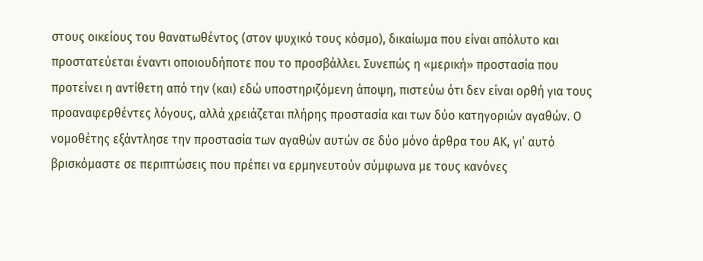στους οικείους του θανατωθέντος (στον ψυχικό τους κόσμο), δικαίωμα που είναι απόλυτο και προστατεύεται έναντι οποιουδήποτε που το προσβάλλει. Συνεπώς η «μερική» προστασία που προτείνει η αντίθετη από την (και) εδώ υποστηριζόμενη άποψη, πιστεύω ότι δεν είναι ορθή για τους προαναφερθέντες λόγους, αλλά χρειάζεται πλήρης προστασία και των δύο κατηγοριών αγαθών. Ο νομοθέτης εξάντλησε την προστασία των αγαθών αυτών σε δύο μόνο άρθρα του ΑΚ, γι’ αυτό βρισκόμαστε σε περιπτώσεις που πρέπει να ερμηνευτούν σύμφωνα με τους κανόνες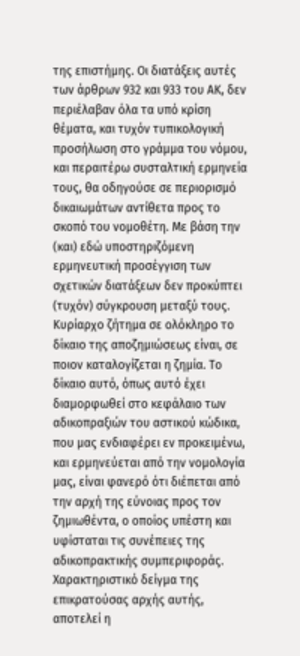της επιστήμης. Οι διατάξεις αυτές των άρθρων 932 και 933 του ΑΚ, δεν περιέλαβαν όλα τα υπό κρίση θέματα, και τυχόν τυπικολογική προσήλωση στο γράμμα του νόμου, και περαιτέρω συσταλτική ερμηνεία τους, θα οδηγούσε σε περιορισμό δικαιωμάτων αντίθετα προς το σκοπό του νομοθέτη. Με βάση την (και) εδώ υποστηριζόμενη ερμηνευτική προσέγγιση των σχετικών διατάξεων δεν προκύπτει (τυχόν) σύγκρουση μεταξύ τους. Κυρίαρχο ζήτημα σε ολόκληρο το δίκαιο της αποζημιώσεως είναι, σε ποιον καταλογίζεται η ζημία. Το δίκαιο αυτό, όπως αυτό έχει διαμορφωθεί στο κεφάλαιο των αδικοπραξιών του αστικού κώδικα, που μας ενδιαφέρει εν προκειμένω, και ερμηνεύεται από την νομολογία μας, είναι φανερό ότι διέπεται από την αρχή της εύνοιας προς τον ζημιωθέντα, ο οποίος υπέστη και υφίσταται τις συνέπειες της αδικοπρακτικής συμπεριφοράς. Χαρακτηριστικό δείγμα της επικρατούσας αρχής αυτής, αποτελεί η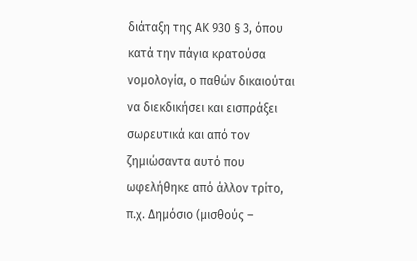διάταξη της ΑΚ 930 § 3, όπου κατά την πάγια κρατούσα νομολογία, ο παθών δικαιούται να διεκδικήσει και εισπράξει σωρευτικά και από τον ζημιώσαντα αυτό που ωφελήθηκε από άλλον τρίτο, π.χ. Δημόσιο (μισθούς –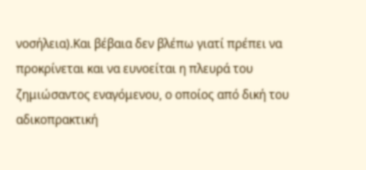νοσήλεια).Και βέβαια δεν βλέπω γιατί πρέπει να προκρίνεται και να ευνοείται η πλευρά του ζημιώσαντος εναγόμενου, ο οποίος από δική του αδικοπρακτική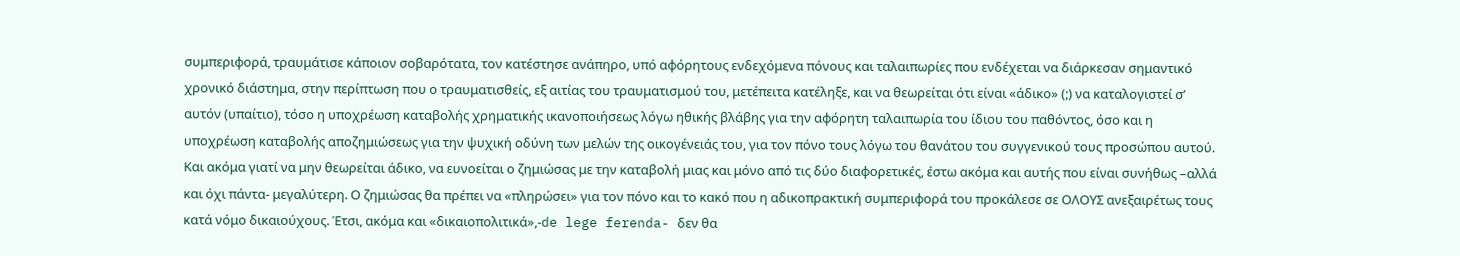συμπεριφορά, τραυμάτισε κάποιον σοβαρότατα, τον κατέστησε ανάπηρο, υπό αφόρητους ενδεχόμενα πόνους και ταλαιπωρίες που ενδέχεται να διάρκεσαν σημαντικό χρονικό διάστημα, στην περίπτωση που ο τραυματισθείς, εξ αιτίας του τραυματισμού του, μετέπειτα κατέληξε, και να θεωρείται ότι είναι «άδικο» (;) να καταλογιστεί σ’ αυτόν (υπαίτιο), τόσο η υποχρέωση καταβολής χρηματικής ικανοποιήσεως λόγω ηθικής βλάβης για την αφόρητη ταλαιπωρία του ίδιου του παθόντος, όσο και η υποχρέωση καταβολής αποζημιώσεως για την ψυχική οδύνη των μελών της οικογένειάς του, για τον πόνο τους λόγω του θανάτου του συγγενικού τους προσώπου αυτού. Και ακόμα γιατί να μην θεωρείται άδικο, να ευνοείται ο ζημιώσας με την καταβολή μιας και μόνο από τις δύο διαφορετικές, έστω ακόμα και αυτής που είναι συνήθως –αλλά και όχι πάντα- μεγαλύτερη. Ο ζημιώσας θα πρέπει να «πληρώσει» για τον πόνο και το κακό που η αδικοπρακτική συμπεριφορά του προκάλεσε σε ΟΛΟΥΣ ανεξαιρέτως τους κατά νόμο δικαιούχους. Έτσι, ακόμα και «δικαιοπολιτικά»,-de lege ferenda- δεν θα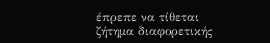έπρεπε να τίθεται ζήτημα διαφορετικής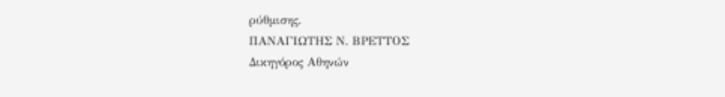ρύθμισης.
ΠΑΝΑΓΙΩΤΗΣ Ν. ΒΡΕΤΤΟΣ
Δικηγόρος Αθηνών